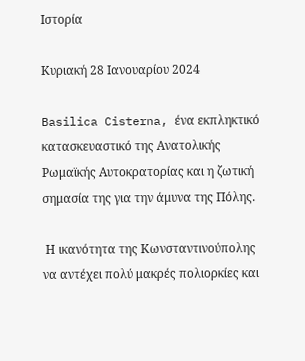Ιστορία

Κυριακή 28 Ιανουαρίου 2024

Basilica Cisterna, ένα εκπληκτικό κατασκευαστικό της Ανατολικής Ρωμαϊκής Αυτοκρατορίας και η ζωτική σημασία της για την άμυνα της Πόλης.

 Η ικανότητα της Κωνσταντινούπολης να αντέχει πολύ μακρές πολιορκίες και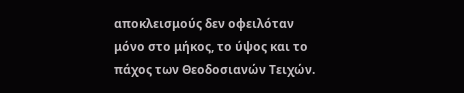αποκλεισμούς δεν οφειλόταν μόνο στο μήκος, το ύψος και το πάχος των Θεοδοσιανών Τειχών.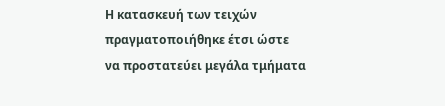Η κατασκευή των τειχών πραγματοποιήθηκε έτσι ώστε να προστατεύει μεγάλα τμήματα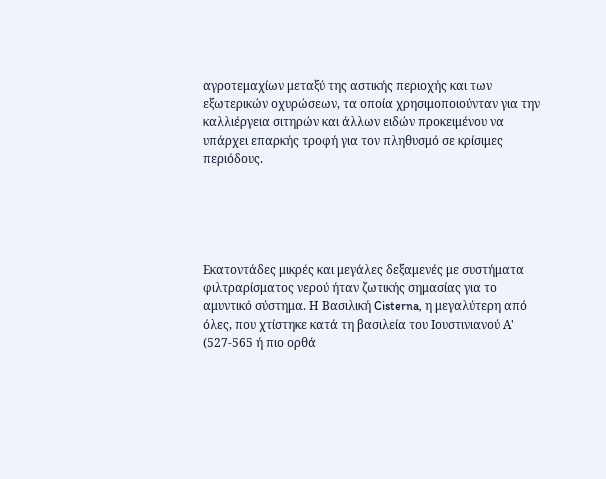αγροτεμαχίων μεταξύ της αστικής περιοχής και των εξωτερικών οχυρώσεων, τα οποία χρησιμοποιούνταν για την καλλιέργεια σιτηρών και άλλων ειδών προκειμένου να υπάρχει επαρκής τροφή για τον πληθυσμό σε κρίσιμες περιόδους.





Εκατοντάδες μικρές και μεγάλες δεξαμενές με συστήματα φιλτραρίσματος νερού ήταν ζωτικής σημασίας για το αμυντικό σύστημα. Η Βασιλική Cisterna, η μεγαλύτερη από όλες, που χτίστηκε κατά τη βασιλεία του Ιουστινιανού Α' (527-565 ή πιο ορθά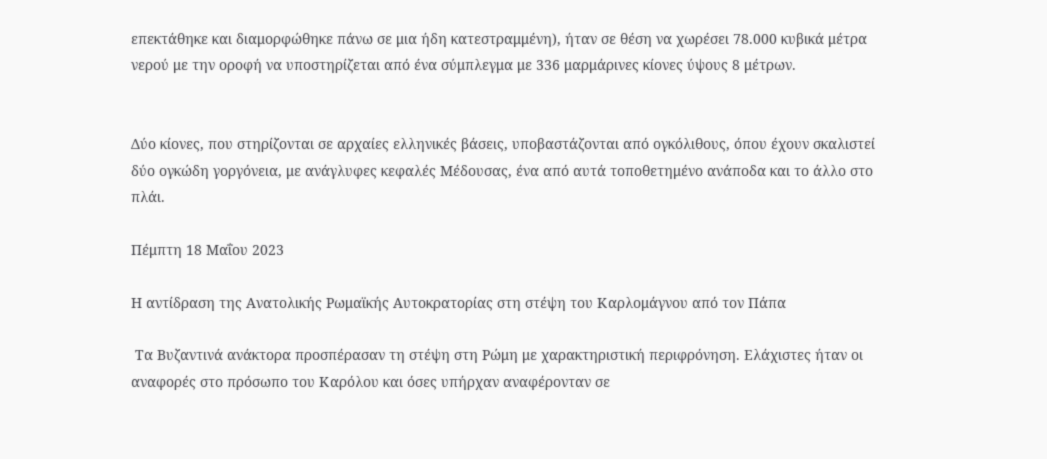επεκτάθηκε και διαμορφώθηκε πάνω σε μια ήδη κατεστραμμένη), ήταν σε θέση να χωρέσει 78.000 κυβικά μέτρα νερού με την οροφή να υποστηρίζεται από ένα σύμπλεγμα με 336 μαρμάρινες κίονες ύψους 8 μέτρων.


Δύο κίονες, που στηρίζονται σε αρχαίες ελληνικές βάσεις, υποβαστάζονται από ογκόλιθους, όπου έχουν σκαλιστεί δύο ογκώδη γοργόνεια, με ανάγλυφες κεφαλές Μέδουσας, ένα από αυτά τοποθετημένο ανάποδα και το άλλο στο πλάι.

Πέμπτη 18 Μαΐου 2023

Η αντίδραση της Ανατολικής Ρωμαϊκής Αυτοκρατορίας στη στέψη του Καρλομάγνου από τον Πάπα

 Τα Βυζαντινά ανάκτορα προσπέρασαν τη στέψη στη Ρώμη με χαρακτηριστική περιφρόνηση. Ελάχιστες ήταν οι αναφορές στο πρόσωπο του Καρόλου και όσες υπήρχαν αναφέρονταν σε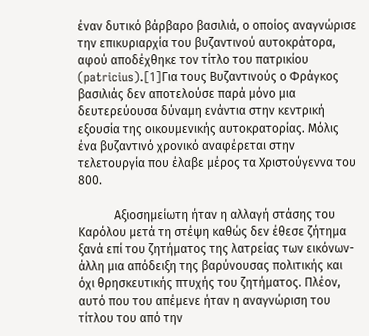έναν δυτικό βάρβαρο βασιλιά, ο οποίος αναγνώρισε την επικυριαρχία του βυζαντινού αυτοκράτορα, αφού αποδέχθηκε τον τίτλο του πατρικίου (patricius).[1]Για τους Βυζαντινούς ο Φράγκος βασιλιάς δεν αποτελούσε παρά μόνο μια δευτερεύουσα δύναμη ενάντια στην κεντρική εξουσία της οικουμενικής αυτοκρατορίας. Μόλις ένα βυζαντινό χρονικό αναφέρεται στην τελετουργία που έλαβε μέρος τα Χριστούγεννα του 800.

            Αξιοσημείωτη ήταν η αλλαγή στάσης του Καρόλου μετά τη στέψη καθώς δεν έθεσε ζήτημα ξανά επί του ζητήματος της λατρείας των εικόνων- άλλη μια απόδειξη της βαρύνουσας πολιτικής και όχι θρησκευτικής πτυχής του ζητήματος. Πλέον, αυτό που του απέμενε ήταν η αναγνώριση του τίτλου του από την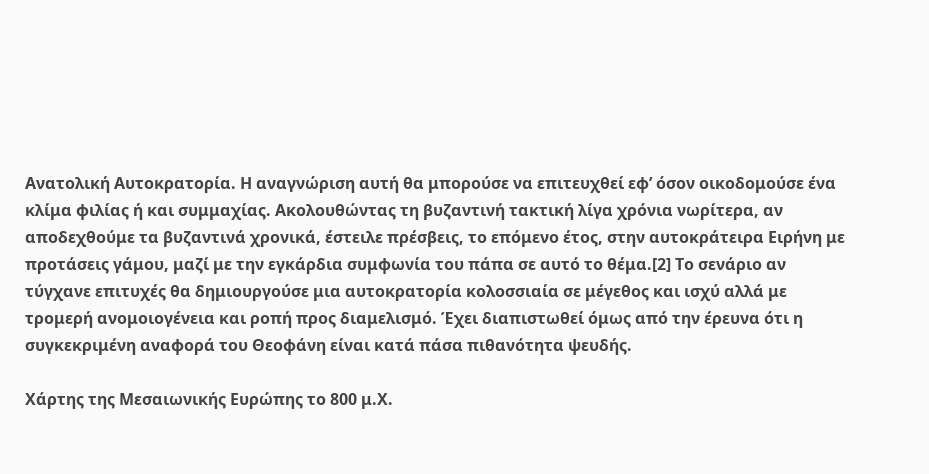Ανατολική Αυτοκρατορία. Η αναγνώριση αυτή θα μπορούσε να επιτευχθεί εφ’ όσον οικοδομούσε ένα κλίμα φιλίας ή και συμμαχίας. Ακολουθώντας τη βυζαντινή τακτική λίγα χρόνια νωρίτερα, αν αποδεχθούμε τα βυζαντινά χρονικά, έστειλε πρέσβεις, το επόμενο έτος, στην αυτοκράτειρα Ειρήνη με προτάσεις γάμου, μαζί με την εγκάρδια συμφωνία του πάπα σε αυτό το θέμα.[2] Το σενάριο αν τύγχανε επιτυχές θα δημιουργούσε μια αυτοκρατορία κολοσσιαία σε μέγεθος και ισχύ αλλά με τρομερή ανομοιογένεια και ροπή προς διαμελισμό. Έχει διαπιστωθεί όμως από την έρευνα ότι η συγκεκριμένη αναφορά του Θεοφάνη είναι κατά πάσα πιθανότητα ψευδής.

Χάρτης της Μεσαιωνικής Ευρώπης το 800 μ.Χ.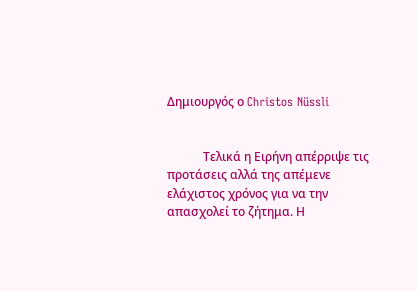Δημιουργός ο Christos Nüssli


            Τελικά η Ειρήνη απέρριψε τις προτάσεις αλλά της απέμενε ελάχιστος χρόνος για να την απασχολεί το ζήτημα. Η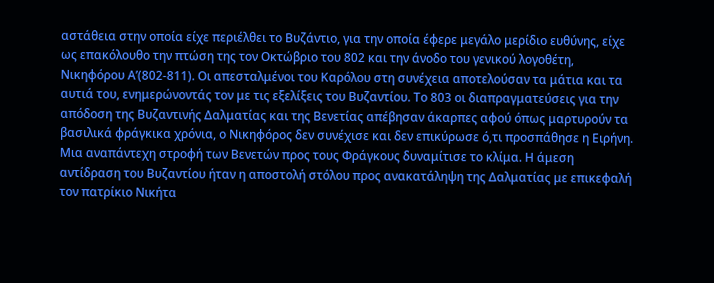αστάθεια στην οποία είχε περιέλθει το Βυζάντιο, για την οποία έφερε μεγάλο μερίδιο ευθύνης, είχε ως επακόλουθο την πτώση της τον Οκτώβριο του 802 και την άνοδο του γενικού λογοθέτη, Νικηφόρου Α’(802-811). Οι απεσταλμένοι του Καρόλου στη συνέχεια αποτελούσαν τα μάτια και τα αυτιά του, ενημερώνοντάς τον με τις εξελίξεις του Βυζαντίου. Το 803 οι διαπραγματεύσεις για την απόδοση της Βυζαντινής Δαλματίας και της Βενετίας απέβησαν άκαρπες αφού όπως μαρτυρούν τα βασιλικά φράγκικα χρόνια, ο Νικηφόρος δεν συνέχισε και δεν επικύρωσε ό,τι προσπάθησε η Ειρήνη. Μια αναπάντεχη στροφή των Βενετών προς τους Φράγκους δυναμίτισε το κλίμα. Η άμεση αντίδραση του Βυζαντίου ήταν η αποστολή στόλου προς ανακατάληψη της Δαλματίας με επικεφαλή τον πατρίκιο Νικήτα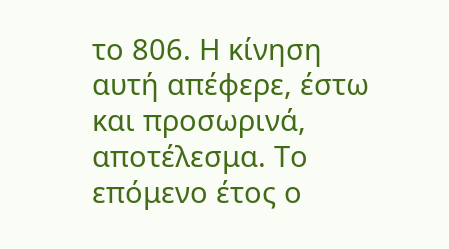το 806. Η κίνηση αυτή απέφερε, έστω και προσωρινά, αποτέλεσμα. Το επόμενο έτος ο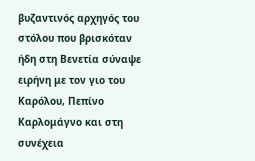βυζαντινός αρχηγός του στόλου που βρισκόταν ήδη στη Βενετία σύναψε ειρήνη με τον γιο του Καρόλου, Πεπίνο Καρλομάγνο και στη συνέχεια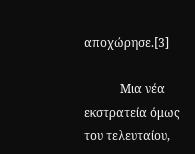αποχώρησε.[3]

            Μια νέα εκστρατεία όμως του τελευταίου,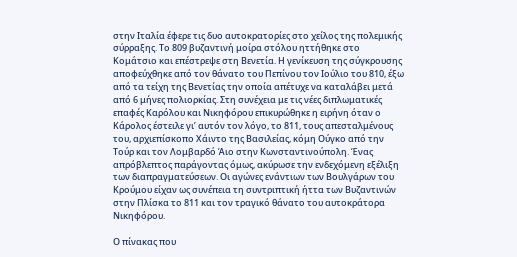στην Ιταλία έφερε τις δυο αυτοκρατορίες στο χείλος της πολεμικής σύρραξης. Το 809 βυζαντινή μοίρα στόλου ηττήθηκε στο Κομάτσιο και επέστρεψε στη Βενετία. Η γενίκευση της σύγκρουσης αποφεύχθηκε από τον θάνατο του Πεπίνου τον Ιούλιο του 810, έξω από τα τείχη της Βενετίας την οποία απέτυχε να καταλάβει μετά από 6 μήνες πολιορκίας. Στη συνέχεια με τις νέες διπλωματικές επαφές Καρόλου και Νικηφόρου επικυρώθηκε η ειρήνη όταν ο Κάρολος έστειλε γι’ αυτόν τον λόγο, το 811, τους απεσταλμένους του, αρχιεπίσκοπο Χάιντο της Βασιλείας, κόμη Ούγκο από την Τούρ και τον Λομβαρδό Άιο στην Κωνσταντινούπολη. Ένας απρόβλεπτος παράγοντας όμως, ακύρωσε την ενδεχόμενη εξέλιξη των διαπραγματεύσεων. Οι αγώνες ενάντιων των Βουλγάρων του Κρούμου είχαν ως συνέπεια τη συντριπτική ήττα των Βυζαντινών στην Πλίσκα το 811 και τον τραγικό θάνατο του αυτοκράτορα Νικηφόρου.

Ο πίνακας που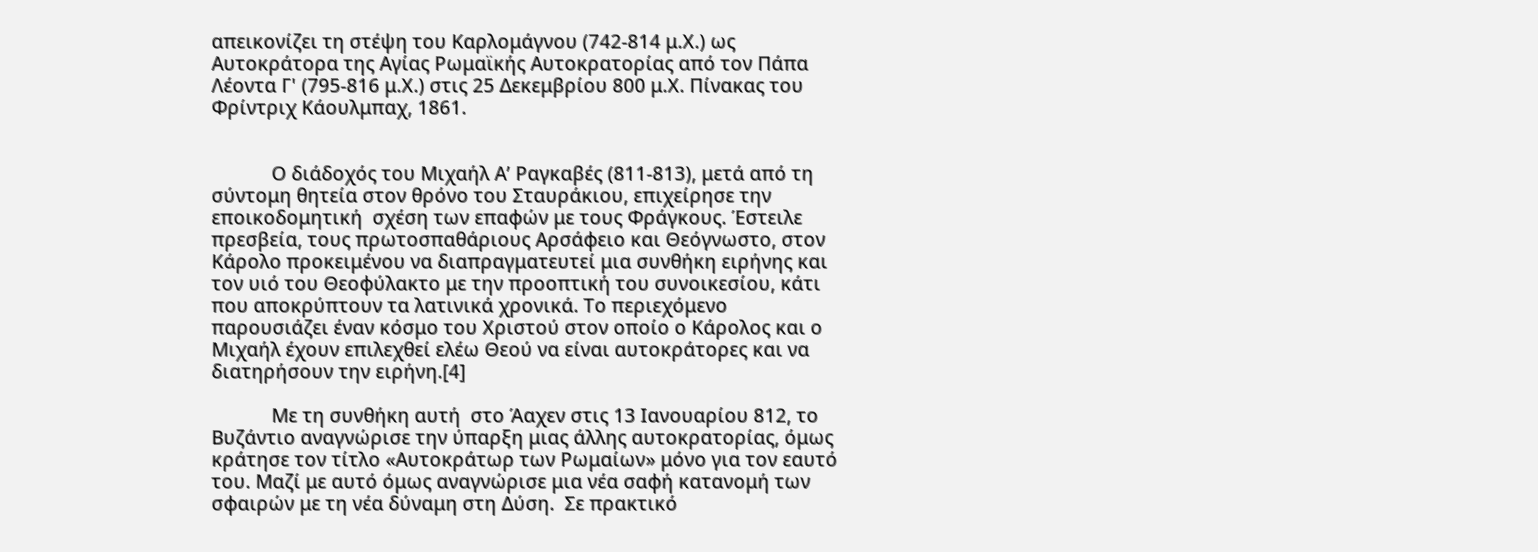απεικονίζει τη στέψη του Καρλομάγνου (742-814 μ.Χ.) ως Αυτοκράτορα της Αγίας Ρωμαϊκής Αυτοκρατορίας από τον Πάπα Λέοντα Γ' (795-816 μ.Χ.) στις 25 Δεκεμβρίου 800 μ.Χ. Πίνακας του Φρίντριχ Κάουλμπαχ, 1861.


            Ο διάδοχός του Μιχαήλ Α’ Ραγκαβές (811-813), μετά από τη σύντομη θητεία στον θρόνο του Σταυράκιου, επιχείρησε την εποικοδομητική  σχέση των επαφών με τους Φράγκους. Έστειλε πρεσβεία, τους πρωτοσπαθάριους Αρσάφειο και Θεόγνωστο, στον Κάρολο προκειμένου να διαπραγματευτεί μια συνθήκη ειρήνης και τον υιό του Θεοφύλακτο με την προοπτική του συνοικεσίου, κάτι που αποκρύπτουν τα λατινικά χρονικά. Το περιεχόμενο παρουσιάζει έναν κόσμο του Χριστού στον οποίο ο Κάρολος και ο Μιχαήλ έχουν επιλεχθεί ελέω Θεού να είναι αυτοκράτορες και να διατηρήσουν την ειρήνη.[4]

            Με τη συνθήκη αυτή  στο Άαχεν στις 13 Ιανουαρίου 812, το Βυζάντιο αναγνώρισε την ύπαρξη μιας άλλης αυτοκρατορίας, όμως κράτησε τον τίτλο «Αυτοκράτωρ των Ρωμαίων» μόνο για τον εαυτό του. Μαζί με αυτό όμως αναγνώρισε μια νέα σαφή κατανομή των σφαιρών με τη νέα δύναμη στη Δύση.  Σε πρακτικό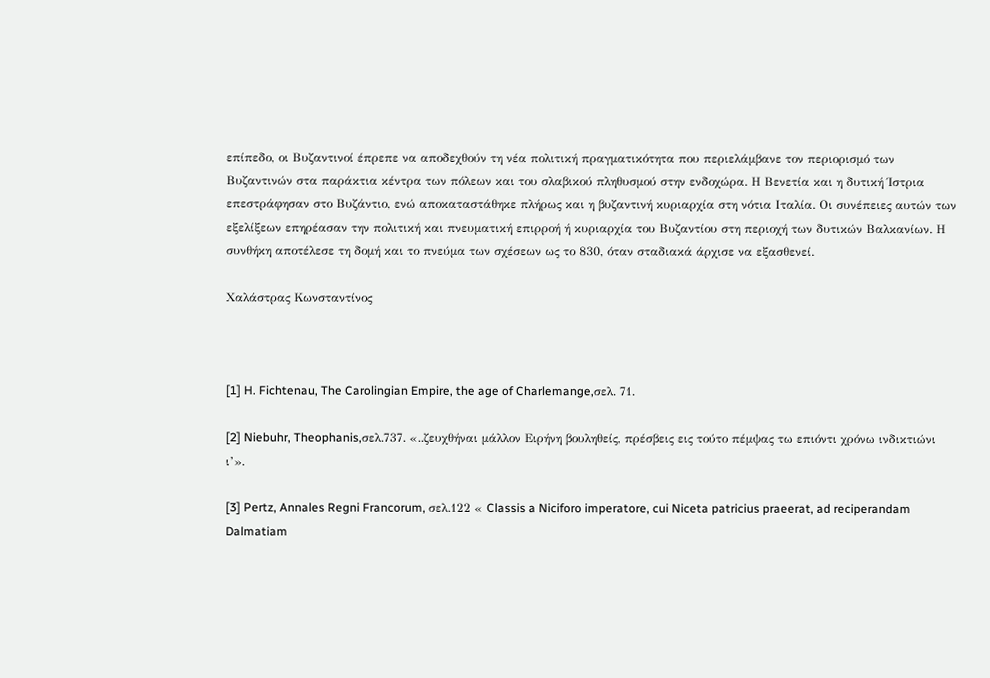επίπεδο, οι Βυζαντινοί έπρεπε να αποδεχθούν τη νέα πολιτική πραγματικότητα που περιελάμβανε τον περιορισμό των Βυζαντινών στα παράκτια κέντρα των πόλεων και του σλαβικού πληθυσμού στην ενδοχώρα. Η Βενετία και η δυτική Ίστρια επεστράφησαν στο Βυζάντιο, ενώ αποκαταστάθηκε πλήρως και η βυζαντινή κυριαρχία στη νότια Ιταλία. Οι συνέπειες αυτών των εξελίξεων επηρέασαν την πολιτική και πνευματική επιρροή ή κυριαρχία του Βυζαντίου στη περιοχή των δυτικών Βαλκανίων. Η συνθήκη αποτέλεσε τη δομή και το πνεύμα των σχέσεων ως το 830, όταν σταδιακά άρχισε να εξασθενεί.

Χαλάστρας Κωνσταντίνος



[1] H. Fichtenau, The Carolingian Empire, the age of Charlemange,σελ. 71.

[2] Niebuhr, Theophanis,σελ.737. «..ζευχθήναι μάλλον Ειρήνη βουληθείς, πρέσβεις εις τούτο πέμψας τω επιόντι χρόνω ινδικτιώνι ι’».

[3] Pertz, Annales Regni Francorum, σελ.122 « Classis a Niciforo imperatore, cui Niceta patricius praeerat, ad reciperandam Dalmatiam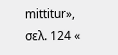mittitur», σελ. 124 «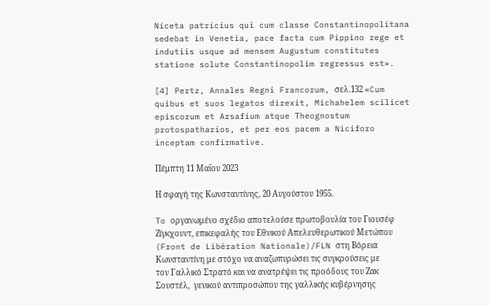Niceta patricius qui cum classe Constantinopolitana sedebat in Venetia, pace facta cum Pippino rege et indutiis usque ad mensem Augustum constitutes statione solute Constantinopolim regressus est».

[4] Pertz, Annales Regni Francorum, σελ.132 «Cum quibus et suos legatos direxit, Michahelem scilicet episcorum et Arsafium atque Theognostum protospatharios, et per eos pacem a Niciforo inceptam confirmative.

Πέμπτη 11 Μαΐου 2023

Η σφαγή της Κωνσταντίνης, 20 Αυγούστου 1955.

To οργανωμένο σχέδιο αποτελούσε πρωτοβουλία του Γιουσέφ Ζίγκχουντ, επικεφαλής του Εθνικού Απελευθερωτικού Μετώπου (Front de Libération Nationale)/FLN στη Βόρεια Κωνσταντίνη με στόχο να αναζωπυρώσει τις συγκρούσεις με τον Γαλλικό Στρατό και να ανατρέψει τις προόδους του Ζακ Σουστέλ,  γενικού αντιπροσώπου της γαλλικής κυβέρνησης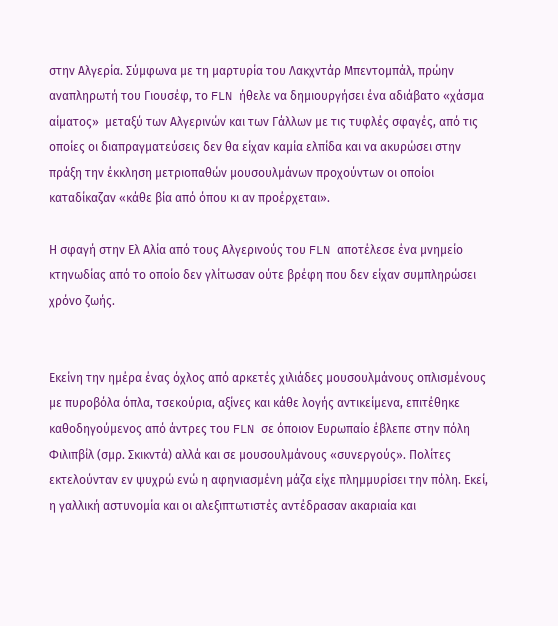στην Αλγερία. Σύμφωνα με τη μαρτυρία του Λακχντάρ Μπεντομπάλ, πρώην αναπληρωτή του Γιουσέφ, το FLN ήθελε να δημιουργήσει ένα αδιάβατο «χάσμα αίματος»  μεταξύ των Αλγερινών και των Γάλλων με τις τυφλές σφαγές, από τις οποίες οι διαπραγματεύσεις δεν θα είχαν καμία ελπίδα και να ακυρώσει στην πράξη την έκκληση μετριοπαθών μουσουλμάνων προχούντων οι οποίοι καταδίκαζαν «κάθε βία από όπου κι αν προέρχεται».

Η σφαγή στην Ελ Αλία από τους Αλγερινούς του FLN αποτέλεσε ένα μνημείο κτηνωδίας από το οποίο δεν γλίτωσαν ούτε βρέφη που δεν είχαν συμπληρώσει χρόνο ζωής.


Εκείνη την ημέρα ένας όχλος από αρκετές χιλιάδες μουσουλμάνους οπλισμένους με πυροβόλα όπλα, τσεκούρια, αξίνες και κάθε λογής αντικείμενα, επιτέθηκε καθοδηγούμενος από άντρες του FLN σε όποιον Ευρωπαίο έβλεπε στην πόλη Φιλιπβίλ (σμρ. Σκικντά) αλλά και σε μουσουλμάνους «συνεργούς». Πολίτες εκτελούνταν εν ψυχρώ ενώ η αφηνιασμένη μάζα είχε πλημμυρίσει την πόλη. Εκεί, η γαλλική αστυνομία και οι αλεξιπτωτιστές αντέδρασαν ακαριαία και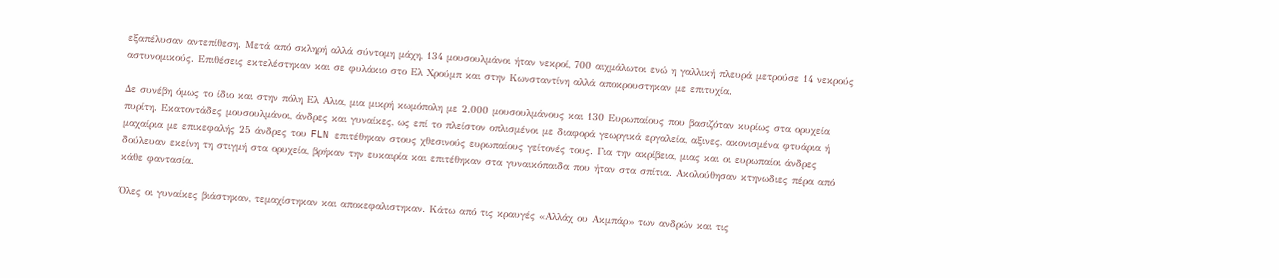εξαπέλυσαν αντεπίθεση. Μετά από σκληρή αλλά σύντομη μάχη, 134 μουσουλμάνοι ήταν νεκροί, 700 αιχμάλωτοι ενώ η γαλλική πλευρά μετρούσε 14 νεκρούς αστυνομικούς. Επιθέσεις εκτελέστηκαν και σε φυλάκιο στο Ελ Χρούμπ και στην Κωνσταντίνη αλλά αποκρουστηκαν με επιτυχία.

Δε συνέβη όμως το ίδιο και στην πόλη Ελ Αλια, μια μικρή κωμόπολη με 2.000 μουσουλμάνους και 130 Ευρωπαίους που βασιζόταν κυρίως στα ορυχεία πυρίτη. Εκατοντάδες μουσουλμάνοι, άνδρες και γυναίκες, ως επί το πλείστον οπλισμένοι με διαφορά γεωργικά εργαλεία, αξινες, ακονισμένα φτυάρια ή μαχαίρια με επικεφαλής 25 άνδρες του FLN επιτέθηκαν στους χθεσινούς ευρωπαίους γείτονές τους. Για την ακρίβεια, μιας και οι ευρωπαίοι άνδρες δούλευαν εκείνη τη στιγμή στα ορυχεία, βρήκαν την ευκαιρία και επιτέθηκαν στα γυναικόπαιδα που ήταν στα σπίτια. Ακολούθησαν κτηνωδιες πέρα από κάθε φαντασία.

Όλες οι γυναίκες βιάστηκαν, τεμαχίστηκαν και αποκεφαλιστηκαν. Κάτω από τις κραυγές «Αλλάχ ου Ακμπάρ» των ανδρών και τις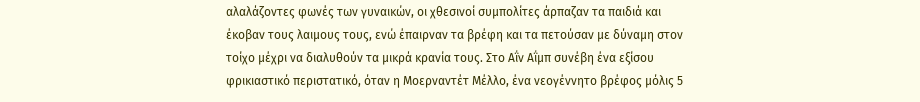αλαλάζοντες φωνές των γυναικών, οι χθεσινοί συμπολίτες άρπαζαν τα παιδιά και έκοβαν τους λαιμους τους, ενώ έπαιρναν τα βρέφη και τα πετούσαν με δύναμη στον τοίχο μέχρι να διαλυθούν τα μικρά κρανία τους. Στο Αΐν Αΐμπ συνέβη ένα εξίσου φρικιαστικό περιστατικό, όταν η Μοερναντέτ Μέλλο, ένα νεογέννητο βρέφος μόλις 5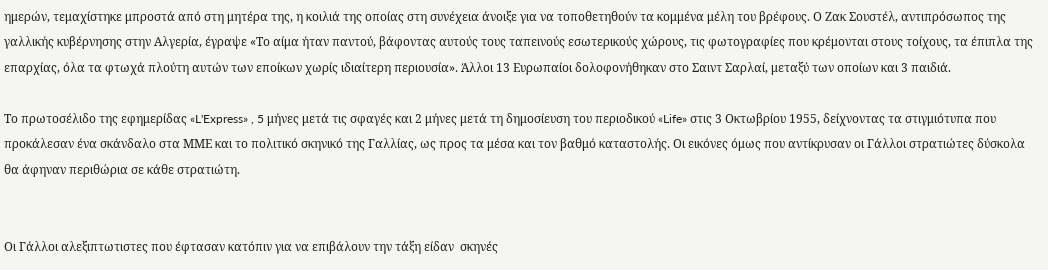ημερών, τεμαχίστηκε μπροστά από στη μητέρα της, η κοιλιά της οποίας στη συνέχεια άνοιξε για να τοποθετηθούν τα κομμένα μέλη του βρέφους. Ο Ζακ Σουστέλ, αντιπρόσωπος της γαλλικής κυβέρνησης στην Αλγερία, έγραψε «Το αίμα ήταν παντού, βάφοντας αυτούς τους ταπεινούς εσωτερικούς χώρους, τις φωτογραφίες που κρέμονται στους τοίχους, τα έπιπλα της επαρχίας, όλα τα φτωχά πλούτη αυτών των εποίκων χωρίς ιδιαίτερη περιουσία». Άλλοι 13 Ευρωπαίοι δολοφονήθηκαν στο Σαιντ Σαρλαί, μεταξύ των οποίων και 3 παιδιά.

Το πρωτοσέλιδο της εφημερίδας «L'Express» , 5 μήνες μετά τις σφαγές και 2 μήνες μετά τη δημοσίευση του περιοδικού «Life» στις 3 Οκτωβρίου 1955, δείχνοντας τα στιγμιότυπα που προκάλεσαν ένα σκάνδαλο στα ΜΜΕ και το πολιτικό σκηνικό της Γαλλίας, ως προς τα μέσα και τον βαθμό καταστολής. Οι εικόνες όμως που αντίκρυσαν οι Γάλλοι στρατιώτες δύσκολα θα άφηναν περιθώρια σε κάθε στρατιώτη.


Οι Γάλλοι αλεξιπτωτιστες που έφτασαν κατόπιν για να επιβάλουν την τάξη είδαν  σκηνές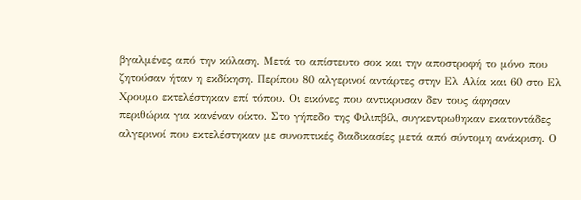βγαλμένες από την κόλαση. Μετά το απίστευτο σοκ και την αποστροφή το μόνο που ζητούσαν ήταν η εκδίκηση. Περίπου 80 αλγερινοί αντάρτες στην Ελ Αλία και 60 στο Ελ Χρουμο εκτελέστηκαν επί τόπου. Οι εικόνες που αντικρυσαν δεν τους άφησαν περιθώρια για κανέναν οίκτο. Στο γήπεδο της Φιλιπβίλ, συγκεντρωθηκαν εκατοντάδες αλγερινοί που εκτελέστηκαν με συνοπτικές διαδικασίες μετά από σύντομη ανάκριση. Ο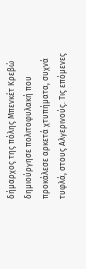δήμαρχος της πόλης Μπενκέτ Κρεβώ δημιούργησε πολιτοφυλακή που προκάλεσε αρκετά χτυπήματα, συχνά τυφλά, στους Αλγερινούς. Τις επόμενες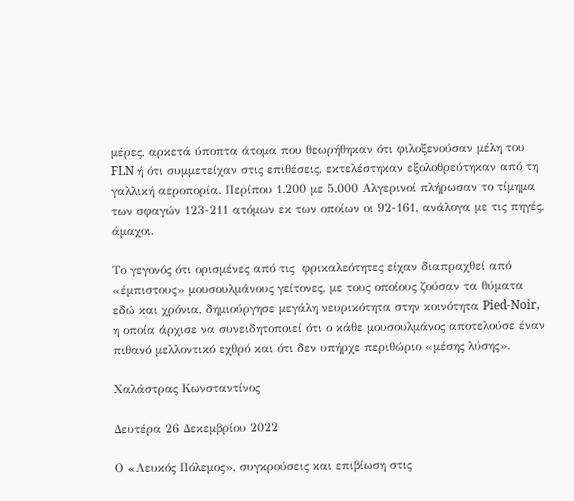μέρες, αρκετά ύποπτα άτομα που θεωρήθηκαν ότι φιλοξενούσαν μέλη του FLN ή ότι συμμετείχαν στις επιθέσεις, εκτελέστηκαν εξολοθρεύτηκαν από τη γαλλική αεροπορία. Περίπου 1.200 με 5.000 Αλγερινοί πλήρωσαν το τίμημα των σφαγών 123-211 ατόμων εκ των οποίων οι 92-161, ανάλογα με τις πηγές, άμαχοι.

Το γεγονός ότι ορισμένες από τις  φρικαλεότητες είχαν διαπραχθεί από «έμπιστους» μουσουλμάνους γείτονες, με τους οποίους ζούσαν τα θύματα εδώ και χρόνια, δημιούργησε μεγάλη νευρικότητα στην κοινότητα Pied-Noir, η οποία άρχισε να συνειδητοποιεί ότι ο κάθε μουσουλμάνος αποτελούσε έναν πιθανό μελλοντικό εχθρό και ότι δεν υπήρχε περιθώριο «μέσης λύσης».

Χαλάστρας Κωνσταντίνος

Δευτέρα 26 Δεκεμβρίου 2022

Ο «Λευκός Πόλεμος», συγκρούσεις και επιβίωση στις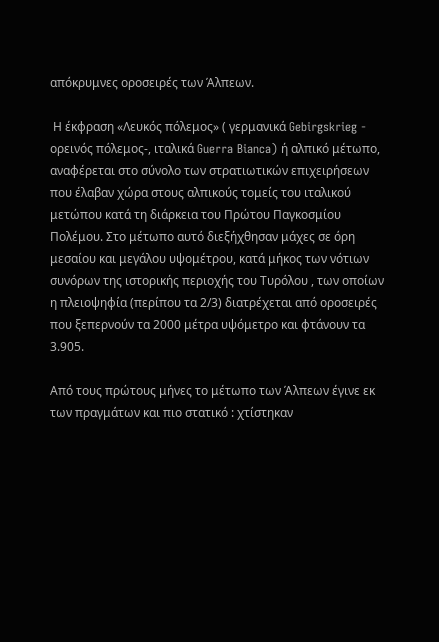απόκρυμνες οροσειρές των Άλπεων.

 Η έκφραση «Λευκός πόλεμος» ( γερμανικά Gebirgskrieg - ορεινός πόλεμος-, ιταλικά Guerra Bianca) ή αλπικό μέτωπο, αναφέρεται στο σύνολο των στρατιωτικών επιχειρήσεων που έλαβαν χώρα στους αλπικούς τομείς του ιταλικού μετώπου κατά τη διάρκεια του Πρώτου Παγκοσμίου Πολέμου. Στο μέτωπο αυτό διεξήχθησαν μάχες σε όρη μεσαίου και μεγάλου υψομέτρου, κατά μήκος των νότιων συνόρων της ιστορικής περιοχής του Τυρόλου , των οποίων η πλειοψηφία (περίπου τα 2/3) διατρέχεται από οροσειρές που ξεπερνούν τα 2000 μέτρα υψόμετρο και φτάνουν τα 3.905.

Από τους πρώτους μήνες το μέτωπο των Άλπεων έγινε εκ των πραγμάτων και πιο στατικό : χτίστηκαν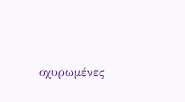οχυρωμένες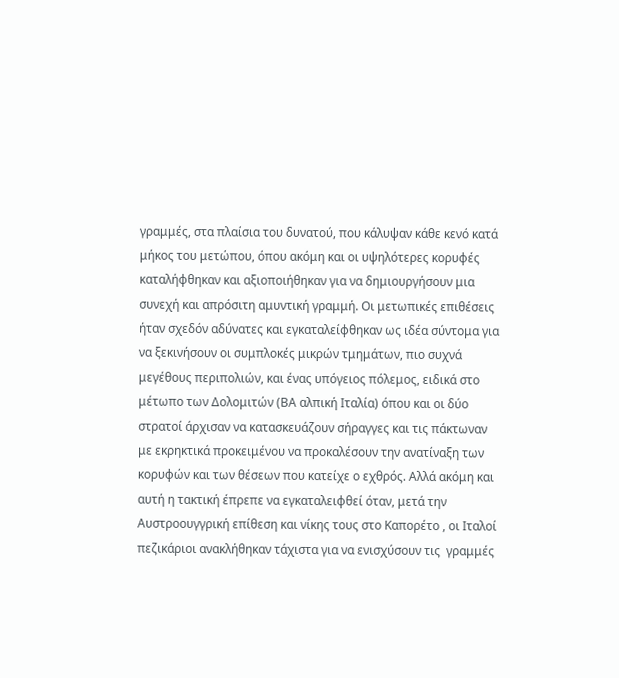γραμμές, στα πλαίσια του δυνατού, που κάλυψαν κάθε κενό κατά μήκος του μετώπου, όπου ακόμη και οι υψηλότερες κορυφές καταλήφθηκαν και αξιοποιήθηκαν για να δημιουργήσουν μια συνεχή και απρόσιτη αμυντική γραμμή. Οι μετωπικές επιθέσεις ήταν σχεδόν αδύνατες και εγκαταλείφθηκαν ως ιδέα σύντομα για να ξεκινήσουν οι συμπλοκές μικρών τμημάτων, πιο συχνά μεγέθους περιπολιών, και ένας υπόγειος πόλεμος, ειδικά στο μέτωπο των Δολομιτών (ΒΑ αλπική Ιταλία) όπου και οι δύο στρατοί άρχισαν να κατασκευάζουν σήραγγες και τις πάκτωναν με εκρηκτικά προκειμένου να προκαλέσουν την ανατίναξη των κορυφών και των θέσεων που κατείχε ο εχθρός. Αλλά ακόμη και αυτή η τακτική έπρεπε να εγκαταλειφθεί όταν, μετά την Αυστροουγγρική επίθεση και νίκης τους στο Καπορέτο , οι Ιταλοί πεζικάριοι ανακλήθηκαν τάχιστα για να ενισχύσουν τις  γραμμές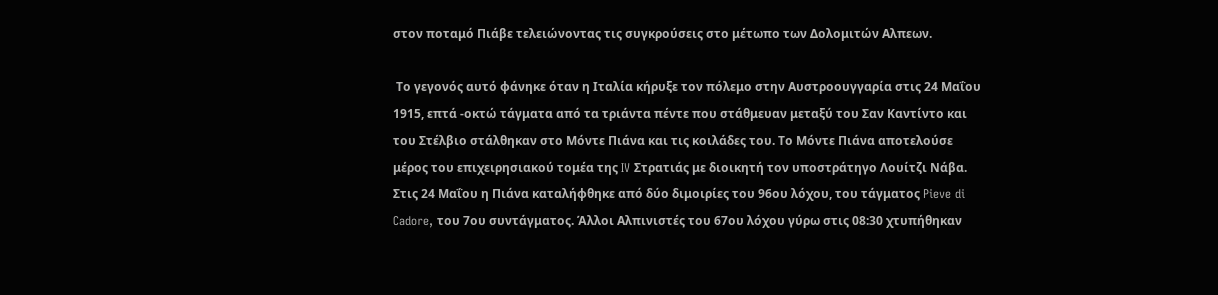στον ποταμό Πιάβε τελειώνοντας τις συγκρούσεις στο μέτωπο των Δολομιτών Αλπεων.

 Το γεγονός αυτό φάνηκε όταν η Ιταλία κήρυξε τον πόλεμο στην Αυστροουγγαρία στις 24 Μαΐου 1915, επτά -οκτώ τάγματα από τα τριάντα πέντε που στάθμευαν μεταξύ του Σαν Καντίντο και του Στέλβιο στάλθηκαν στο Μόντε Πιάνα και τις κοιλάδες του. Το Μόντε Πιάνα αποτελούσε μέρος του επιχειρησιακού τομέα της IV Στρατιάς με διοικητή τον υποστράτηγο Λουίτζι Νάβα. Στις 24 Μαΐου η Πιάνα καταλήφθηκε από δύο διμοιρίες του 96ου λόχου, του τάγματος Pieve di Cadore, του 7ου συντάγματος. Άλλοι Αλπινιστές του 67ου λόχου γύρω στις 08:30 χτυπήθηκαν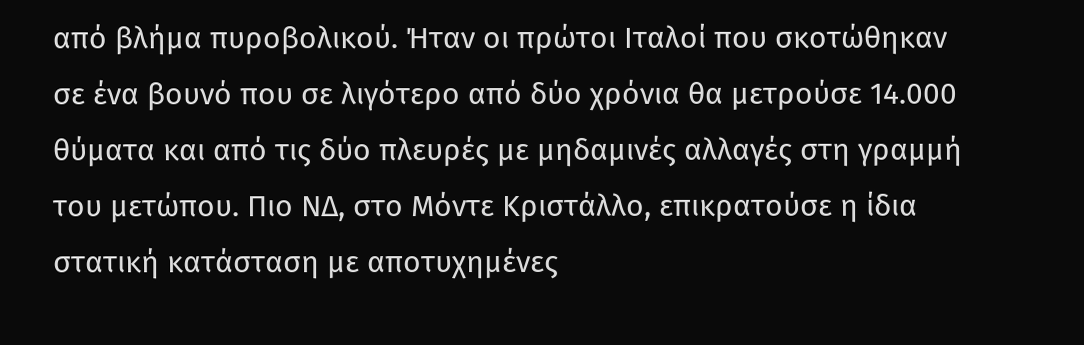από βλήμα πυροβολικού. Ήταν οι πρώτοι Ιταλοί που σκοτώθηκαν σε ένα βουνό που σε λιγότερο από δύο χρόνια θα μετρούσε 14.000 θύματα και από τις δύο πλευρές με μηδαμινές αλλαγές στη γραμμή του μετώπου. Πιο ΝΔ, στο Μόντε Κριστάλλο, επικρατούσε η ίδια στατική κατάσταση με αποτυχημένες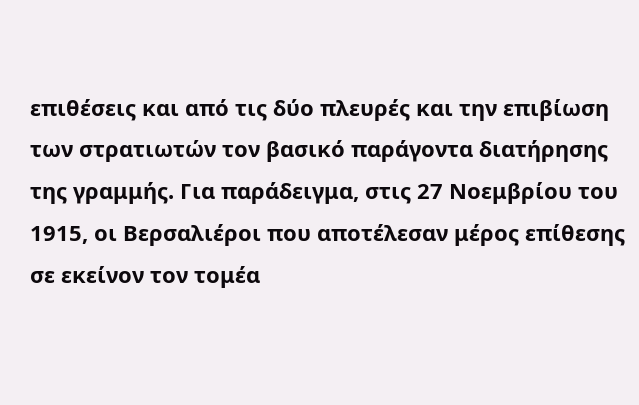επιθέσεις και από τις δύο πλευρές και την επιβίωση των στρατιωτών τον βασικό παράγοντα διατήρησης της γραμμής. Για παράδειγμα, στις 27 Νοεμβρίου του 1915, οι Βερσαλιέροι που αποτέλεσαν μέρος επίθεσης σε εκείνον τον τομέα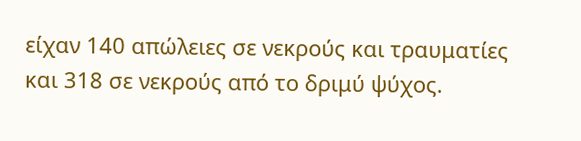είχαν 140 απώλειες σε νεκρούς και τραυματίες και 318 σε νεκρούς από το δριμύ ψύχος.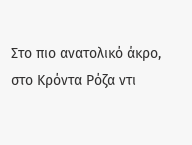Στο πιο ανατολικό άκρο, στο Κρόντα Ρόζα ντι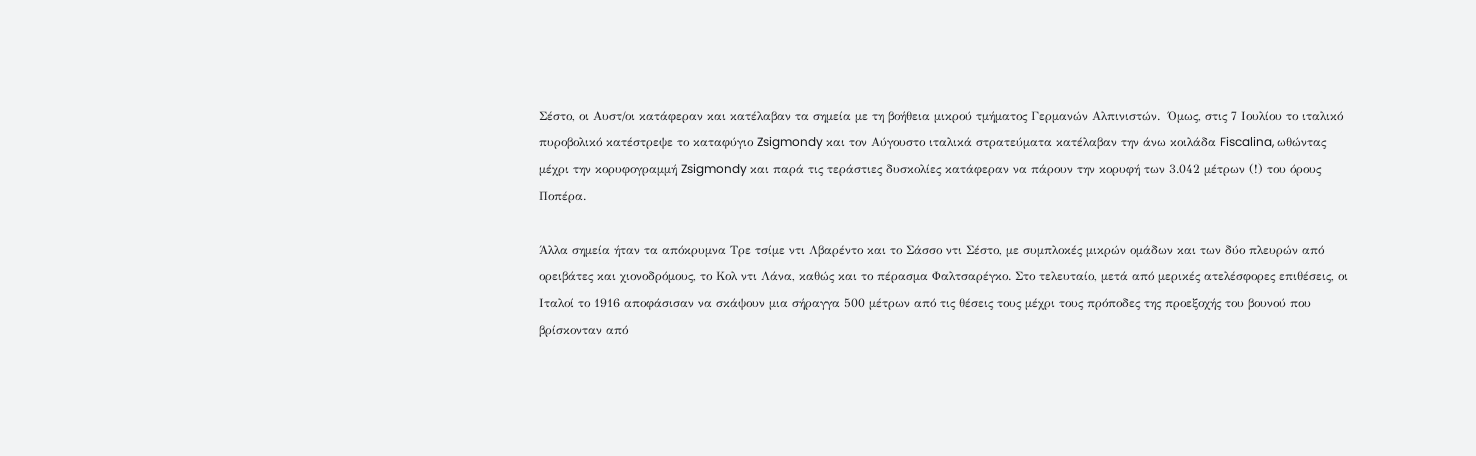Σέστο, οι Αυστ/οι κατάφεραν και κατέλαβαν τα σημεία με τη βοήθεια μικρού τμήματος Γερμανών Αλπινιστών.  Όμως, στις 7 Ιουλίου το ιταλικό πυροβολικό κατέστρεψε το καταφύγιο Zsigmondy και τον Αύγουστο ιταλικά στρατεύματα κατέλαβαν την άνω κοιλάδα Fiscalina, ωθώντας μέχρι την κορυφογραμμή Zsigmondy και παρά τις τεράστιες δυσκολίες κατάφεραν να πάρουν την κορυφή των 3.042 μέτρων (!) του όρους Ποπέρα.

Άλλα σημεία ήταν τα απόκρυμνα Τρε τσίμε ντι Λβαρέντο και το Σάσσο ντι Σέστο, με συμπλοκές μικρών ομάδων και των δύο πλευρών από ορειβάτες και χιονοδρόμους, το Κολ ντι Λάνα, καθώς και το πέρασμα Φαλτσαρέγκο. Στο τελευταίο, μετά από μερικές ατελέσφορες επιθέσεις, οι Ιταλοί το 1916 αποφάσισαν να σκάψουν μια σήραγγα 500 μέτρων από τις θέσεις τους μέχρι τους πρόποδες της προεξοχής του βουνού που βρίσκονταν από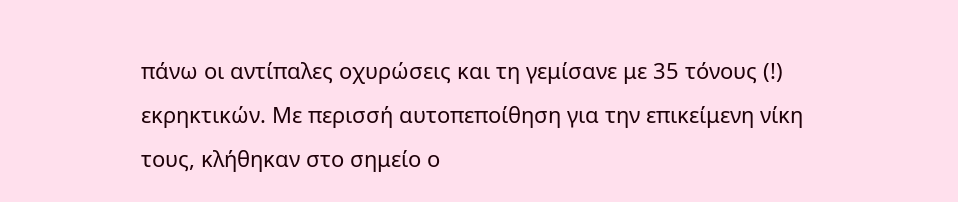πάνω οι αντίπαλες οχυρώσεις και τη γεμίσανε με 35 τόνους (!) εκρηκτικών. Με περισσή αυτοπεποίθηση για την επικείμενη νίκη τους, κλήθηκαν στο σημείο ο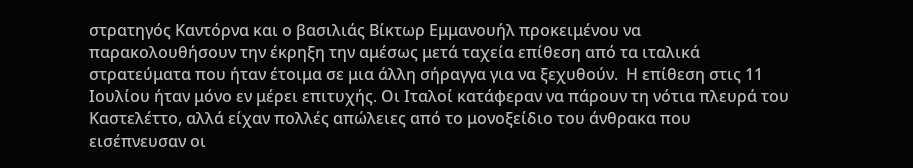στρατηγός Καντόρνα και ο βασιλιάς Βίκτωρ Εμμανουήλ προκειμένου να παρακολουθήσουν την έκρηξη την αμέσως μετά ταχεία επίθεση από τα ιταλικά στρατεύματα που ήταν έτοιμα σε μια άλλη σήραγγα για να ξεχυθούν.  Η επίθεση στις 11 Ιουλίου ήταν μόνο εν μέρει επιτυχής. Οι Ιταλοί κατάφεραν να πάρουν τη νότια πλευρά του Καστελέττο, αλλά είχαν πολλές απώλειες από το μονοξείδιο του άνθρακα που εισέπνευσαν οι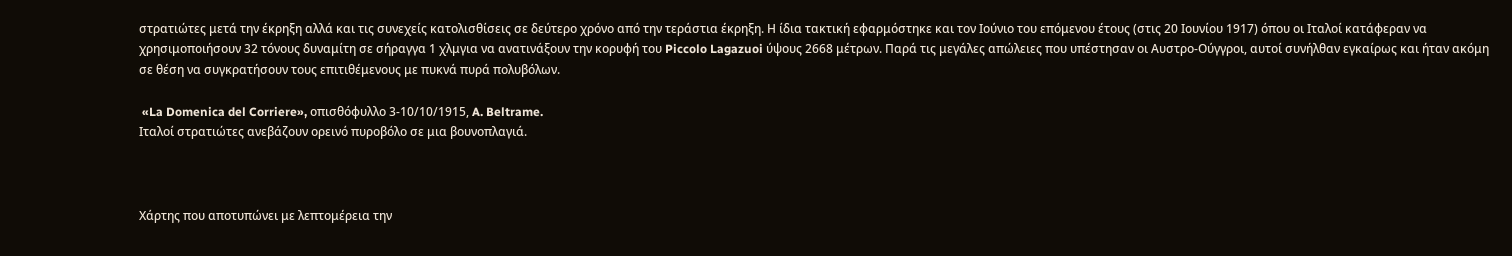στρατιώτες μετά την έκρηξη αλλά και τις συνεχείς κατολισθίσεις σε δεύτερο χρόνο από την τεράστια έκρηξη. Η ίδια τακτική εφαρμόστηκε και τον Ιούνιο του επόμενου έτους (στις 20 Ιουνίου 1917) όπου οι Ιταλοί κατάφεραν να χρησιμοποιήσουν 32 τόνους δυναμίτη σε σήραγγα 1 χλμγια να ανατινάξουν την κορυφή του Piccolo Lagazuoi ύψους 2668 μέτρων. Παρά τις μεγάλες απώλειες που υπέστησαν οι Αυστρο-Ούγγροι, αυτοί συνήλθαν εγκαίρως και ήταν ακόμη σε θέση να συγκρατήσουν τους επιτιθέμενους με πυκνά πυρά πολυβόλων.

 «La Domenica del Corriere», οπισθόφυλλο 3-10/10/1915, A. Beltrame.
Ιταλοί στρατιώτες ανεβάζουν ορεινό πυροβόλο σε μια βουνοπλαγιά.



Χάρτης που αποτυπώνει με λεπτομέρεια την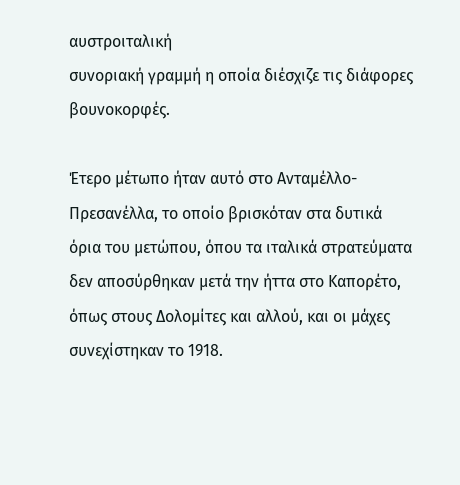αυστροιταλική
συνοριακή γραμμή η οποία διέσχιζε τις διάφορες βουνοκορφές.

Έτερο μέτωπο ήταν αυτό στο Ανταμέλλο-Πρεσανέλλα, το οποίο βρισκόταν στα δυτικά όρια του μετώπου, όπου τα ιταλικά στρατεύματα δεν αποσύρθηκαν μετά την ήττα στο Καπορέτο, όπως στους Δολομίτες και αλλού, και οι μάχες συνεχίστηκαν το 1918.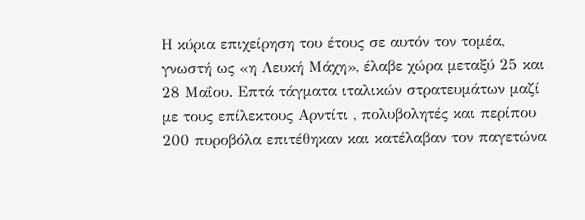Η κύρια επιχείρηση του έτους σε αυτόν τον τομέα, γνωστή ως «η Λευκή Μάχη», έλαβε χώρα μεταξύ 25 και 28 Μαΐου. Επτά τάγματα ιταλικών στρατευμάτων μαζί με τους επίλεκτους Αρντίτι , πολυβολητές και περίπου 200 πυροβόλα επιτέθηκαν και κατέλαβαν τον παγετώνα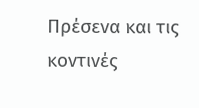Πρέσενα και τις κοντινές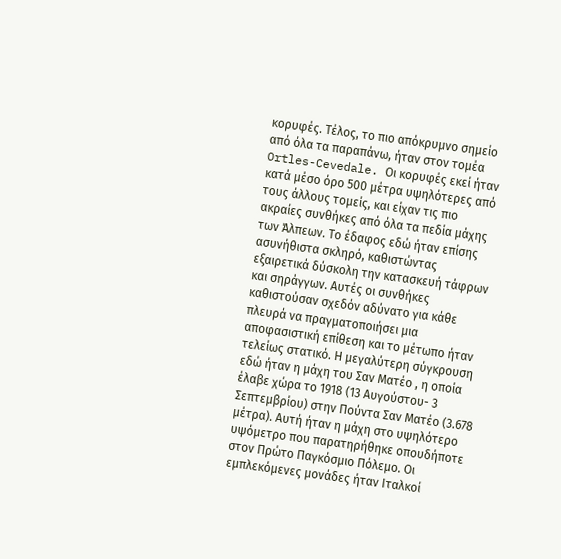κορυφές. Τέλος, το πιο απόκρυμνο σημείο από όλα τα παραπάνω, ήταν στον τομέα Ortles-Cevedale. Οι κορυφές εκεί ήταν κατά μέσο όρο 500 μέτρα υψηλότερες από τους άλλους τομείς, και είχαν τις πιο ακραίες συνθήκες από όλα τα πεδία μάχης των Άλπεων. Το έδαφος εδώ ήταν επίσης ασυνήθιστα σκληρό, καθιστώντας εξαιρετικά δύσκολη την κατασκευή τάφρων και σηράγγων. Αυτές οι συνθήκες καθιστούσαν σχεδόν αδύνατο για κάθε πλευρά να πραγματοποιήσει μια αποφασιστική επίθεση και το μέτωπο ήταν τελείως στατικό. Η μεγαλύτερη σύγκρουση εδώ ήταν η μάχη του Σαν Ματέο , η οποία έλαβε χώρα το 1918 (13 Αυγούστου- 3 Σεπτεμβρίου) στην Πούντα Σαν Ματέο (3.678 μέτρα). Αυτή ήταν η μάχη στο υψηλότερο υψόμετρο που παρατηρήθηκε οπουδήποτε στον Πρώτο Παγκόσμιο Πόλεμο. Οι εμπλεκόμενες μονάδες ήταν Ιταλκοί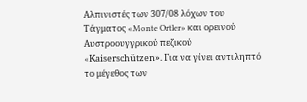Αλπινιστές των 307/08 λόχων του Τάγματος «Monte Ortler» και ορεινού Αυστροουγγρικού πεζικού «Kaiserschützen». Για να γίνει αντιληπτό το μέγεθος των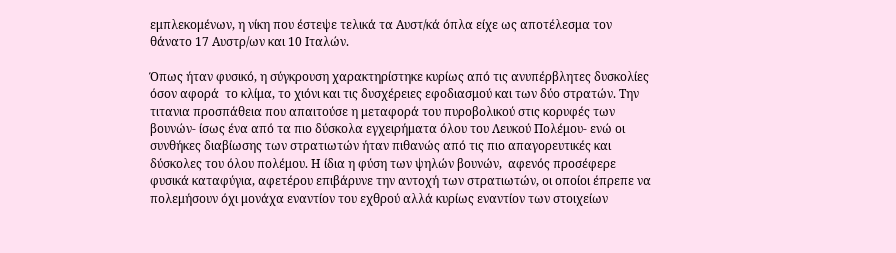εμπλεκομένων, η νίκη που έστεψε τελικά τα Αυστ/κά όπλα είχε ως αποτέλεσμα τον θάνατο 17 Αυστρ/ων και 10 Ιταλών.

Όπως ήταν φυσικό, η σύγκρουση χαρακτηρίστηκε κυρίως από τις ανυπέρβλητες δυσκολίες όσον αφορά  το κλίμα, το χιόνι και τις δυσχέρειες εφοδιασμού και των δύο στρατών. Την τιτανια προσπάθεια που απαιτούσε η μεταφορά του πυροβολικού στις κορυφές των βουνών- ίσως ένα από τα πιο δύσκολα εγχειρήματα όλου του Λευκού Πολέμου- ενώ οι συνθήκες διαβίωσης των στρατιωτών ήταν πιθανώς από τις πιο απαγορευτικές και δύσκολες του όλου πολέμου. Η ίδια η φύση των ψηλών βουνών,  αφενός προσέφερε φυσικά καταφύγια, αφετέρου επιβάρυνε την αντοχή των στρατιωτών, οι οποίοι έπρεπε να πολεμήσουν όχι μονάχα εναντίον του εχθρού αλλά κυρίως εναντίον των στοιχείων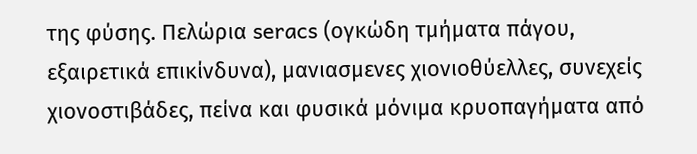της φύσης. Πελώρια seracs (ογκώδη τμήματα πάγου, εξαιρετικά επικίνδυνα), μανιασμενες χιονιοθύελλες, συνεχείς χιονοστιβάδες, πείνα και φυσικά μόνιμα κρυοπαγήματα από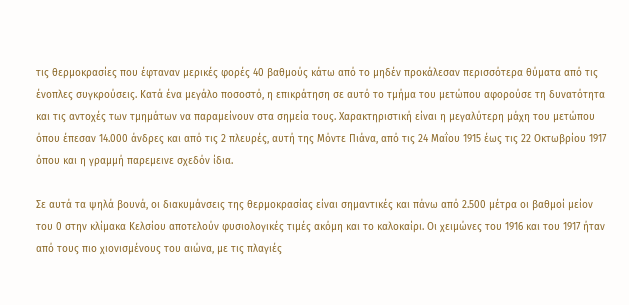τις θερμοκρασίες που έφταναν μερικές φορές 40 βαθμούς κάτω από το μηδέν προκάλεσαν περισσότερα θύματα από τις ένοπλες συγκρούσεις. Κατά ένα μεγάλο ποσοστό, η επικράτηση σε αυτό το τμήμα του μετώπου αφορούσε τη δυνατότητα και τις αντοχές των τμημάτων να παραμείνουν στα σημεία τους. Χαρακτηριστική είναι η μεγαλύτερη μάχη του μετώπου όπου έπεσαν 14.000 άνδρες και από τις 2 πλευρές, αυτή της Μόντε Πιάνα, από τις 24 Μαΐου 1915 έως τις 22 Οκτωβρίου 1917 όπου και η γραμμή παρεμεινε σχεδόν ίδια.

Σε αυτά τα ψηλά βουνά, οι διακυμάνσεις της θερμοκρασίας είναι σημαντικές και πάνω από 2.500 μέτρα οι βαθμοί μείον του 0 στην κλίμακα Κελσίου αποτελούν φυσιολογικές τιμές ακόμη και το καλοκαίρι. Οι χειμώνες του 1916 και του 1917 ήταν από τους πιο χιονισμένους του αιώνα, με τις πλαγιές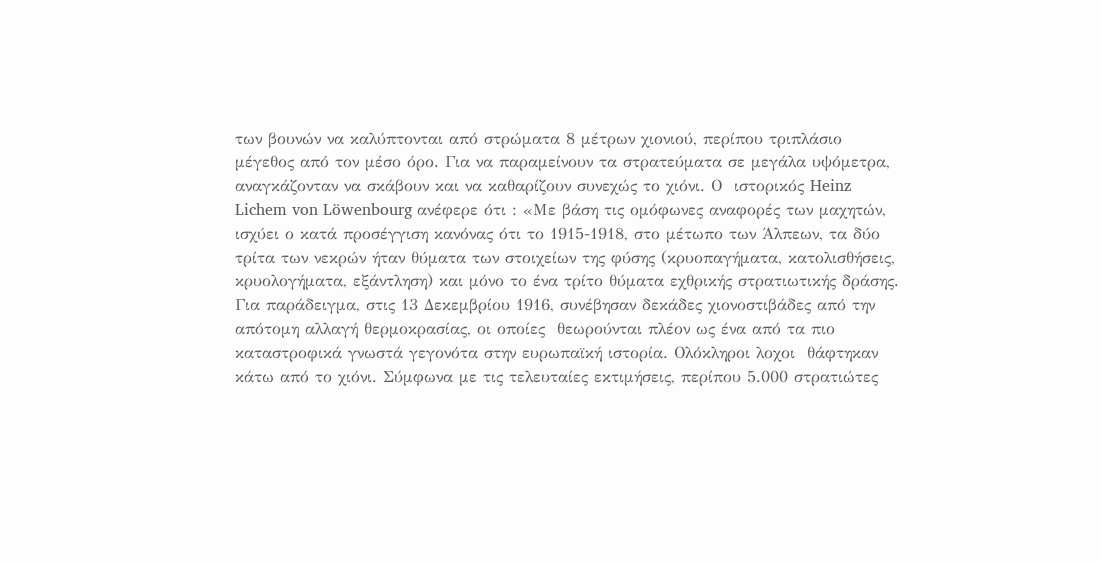των βουνών να καλύπτονται από στρώματα 8 μέτρων χιονιού, περίπου τριπλάσιο μέγεθος από τον μέσο όρο. Για να παραμείνουν τα στρατεύματα σε μεγάλα υψόμετρα, αναγκάζονταν να σκάβουν και να καθαρίζουν συνεχώς το χιόνι. Ο  ιστορικός Heinz Lichem von Löwenbourg ανέφερε ότι : «Με βάση τις ομόφωνες αναφορές των μαχητών, ισχύει ο κατά προσέγγιση κανόνας ότι το 1915-1918, στο μέτωπο των Άλπεων, τα δύο τρίτα των νεκρών ήταν θύματα των στοιχείων της φύσης (κρυοπαγήματα, κατολισθήσεις, κρυολογήματα, εξάντληση) και μόνο το ένα τρίτο θύματα εχθρικής στρατιωτικής δράσης. Για παράδειγμα, στις 13 Δεκεμβρίου 1916, συνέβησαν δεκάδες χιονοστιβάδες από την απότομη αλλαγή θερμοκρασίας, οι οποίες  θεωρούνται πλέον ως ένα από τα πιο καταστροφικά γνωστά γεγονότα στην ευρωπαϊκή ιστορία. Ολόκληροι λοχοι  θάφτηκαν κάτω από το χιόνι. Σύμφωνα με τις τελευταίες εκτιμήσεις, περίπου 5.000 στρατιώτες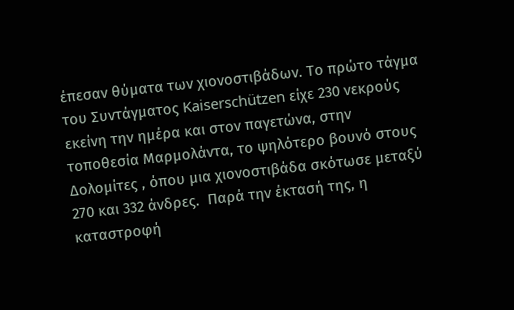έπεσαν θύματα των χιονοστιβάδων. Το πρώτο τάγμα του Συντάγματος Kaiserschützen είχε 230 νεκρούς εκείνη την ημέρα και στον παγετώνα, στην τοποθεσία Μαρμολάντα, το ψηλότερο βουνό στους Δολομίτες , όπου μια χιονοστιβάδα σκότωσε μεταξύ 270 και 332 άνδρες.  Παρά την έκτασή της, η καταστροφή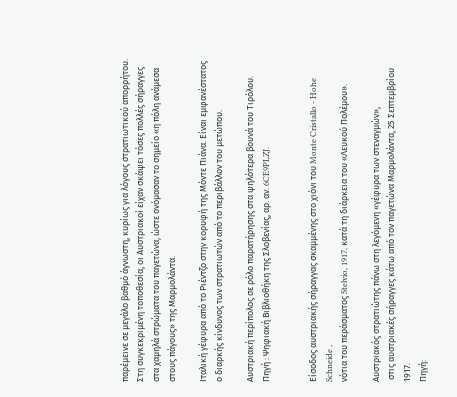παρέμεινε σε μεγάλο βαθμό άγνωστη, κυρίως για λόγους στρατιωτικού απορρήτου. Στη συγκεκριμένη τοποθεσία, οι Αυστριακοί είχαν σκάψει τόσες πολλές σήραγγες στα χαμηλά στρώματα του παγετώνα, ώστε ονόμασαν το σημείο «η πόλη ανάμεσα στους πάγους» της Μαρμολάντα.

Ιταλική γέφυρα από το Ριέντζο στην κορυφή της Μόντε Πιάνα. Είναι εμφανέστατος
ο διαρκής κίνδυνος των στρατιωτών από το περιβάλλον του μετώπου.

Αυστριακή περίπολος σε ρόλο παρατήρησης στα ψηλότερα βουνά του Τιρόλου.
Πηγή : Ψηφιακή Βιβλιοθήκη της Σλοβενίας, αρ. αν. 6CE9PLZJ.


Είσοδος αυστριακής σήραγγας σκαμμένης στο χιόνι του Monte Cristallo - Hohe Schneide ,
νότια του περάσματος Stelvio, 1917, κατά τη διάρκεια του «Λευκού Πολέμου».

Αυστριακός στρατιώτης πάνω στη λεγόμενη «γέφυρα των στεναγμών»,
 στις αυστριακές σήραγγες κάτω από τον παγετώνα Μαρμολάντα, 25 Σεπτεμβρίου 1917.
Πηγή: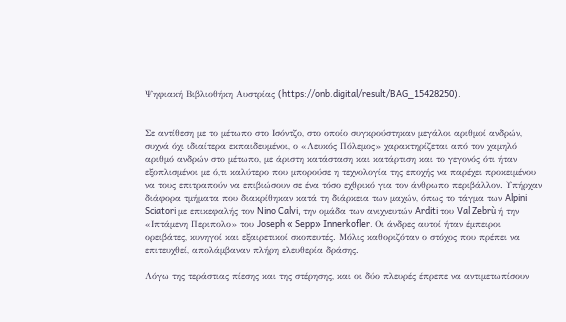Ψηφιακή Βιβλιοθήκη Αυστρίας (https://onb.digital/result/BAG_15428250).


Σε αντίθεση με το μέτωπο στο Ισόντζο, στο οποίο συγκρούστηκαν μεγάλοι αριθμοί ανδρών, συχνά όχι ιδιαίτερα εκπαιδευμένοι, ο «Λευκός Πόλεμος» χαρακτηρίζεται από τον χαμηλό αριθμό ανδρών στο μέτωπο, με άριστη κατάσταση και κατάρτιση και το γεγονός ότι ήταν εξοπλισμένοι με ό,τι καλύτερο που μπορούσε η τεχνολογία της εποχής να παρέχει προκειμένου να τους επιτραπούν να επιβιώσουν σε ένα τόσο εχθρικό για τον άνθρωπο περιβάλλον. Υπήρχαν διάφορα τμήματα που διακρίθηκαν κατά τη διάρκεια των μαχών, όπως το τάγμα των Alpini Sciatori με επικεφαλής τον Nino Calvi, την ομάδα των ανιχνευτών Arditi του Val Zebrù ή την «Ιπτάμενη Περιπολο» του Joseph « Sepp» Innerkofler. Οι άνδρες αυτοί ήταν έμπειροι ορειβάτες, κυνηγοί και εξαιρετικοί σκοπευτές. Μόλις καθοριζόταν ο στόχος που πρέπει να επιτευχθεί, απολάμβαναν πλήρη ελευθερία δράσης.

Λόγω της τεράστιας πίεσης και της στέρησης, και οι δύο πλευρές έπρεπε να αντιμετωπίσουν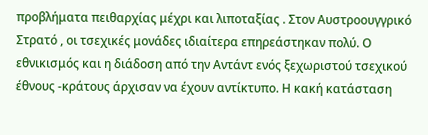προβλήματα πειθαρχίας μέχρι και λιποταξίας . Στον Αυστροουγγρικό Στρατό , οι τσεχικές μονάδες ιδιαίτερα επηρεάστηκαν πολύ. Ο εθνικισμός και η διάδοση από την Αντάντ ενός ξεχωριστού τσεχικού έθνους -κράτους άρχισαν να έχουν αντίκτυπο. Η κακή κατάσταση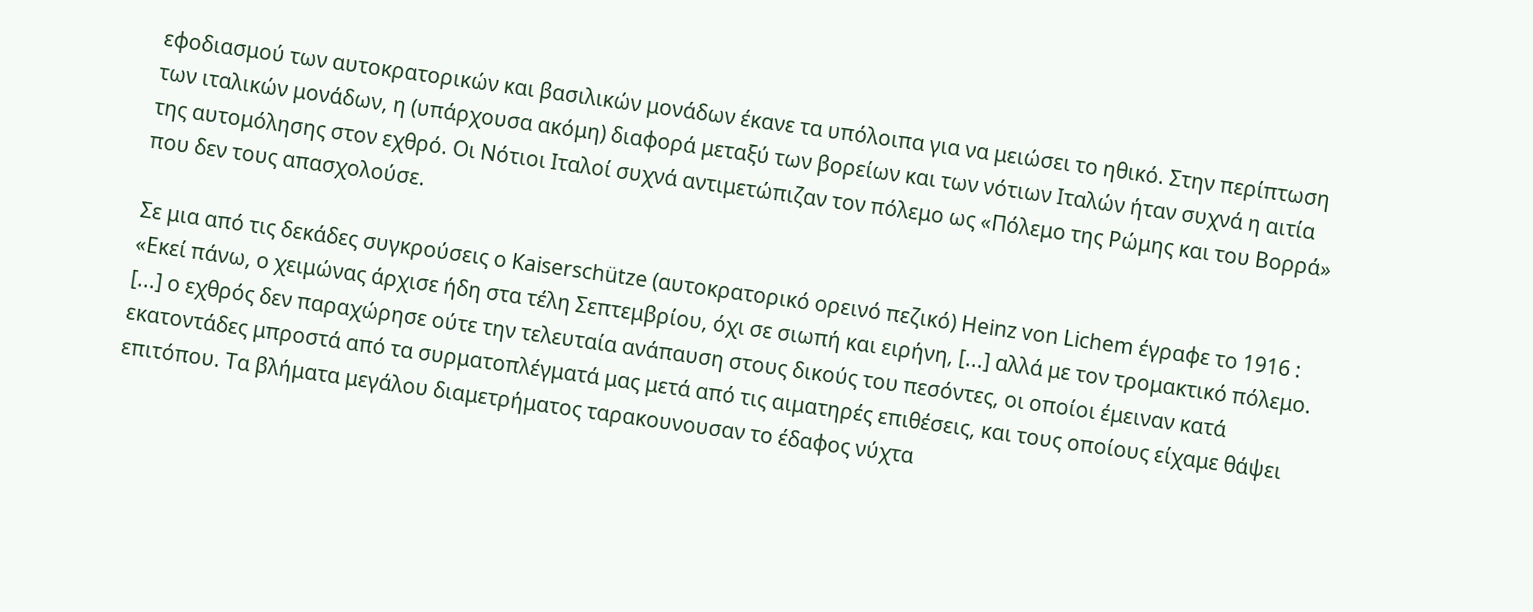εφοδιασμού των αυτοκρατορικών και βασιλικών μονάδων έκανε τα υπόλοιπα για να μειώσει το ηθικό. Στην περίπτωση των ιταλικών μονάδων, η (υπάρχουσα ακόμη) διαφορά μεταξύ των βορείων και των νότιων Ιταλών ήταν συχνά η αιτία της αυτομόλησης στον εχθρό. Οι Νότιοι Ιταλοί συχνά αντιμετώπιζαν τον πόλεμο ως «Πόλεμο της Ρώμης και του Βορρά» που δεν τους απασχολούσε.

Σε μια από τις δεκάδες συγκρούσεις ο Kaiserschütze (αυτοκρατορικό ορεινό πεζικό) Heinz von Lichem έγραφε το 1916 : «Εκεί πάνω, ο χειμώνας άρχισε ήδη στα τέλη Σεπτεμβρίου, όχι σε σιωπή και ειρήνη, [...] αλλά με τον τρομακτικό πόλεμο. [...] ο εχθρός δεν παραχώρησε ούτε την τελευταία ανάπαυση στους δικούς του πεσόντες, οι οποίοι έμειναν κατά εκατοντάδες μπροστά από τα συρματοπλέγματά μας μετά από τις αιματηρές επιθέσεις, και τους οποίους είχαμε θάψει επιτόπου. Τα βλήματα μεγάλου διαμετρήματος ταρακουνουσαν το έδαφος νύχτα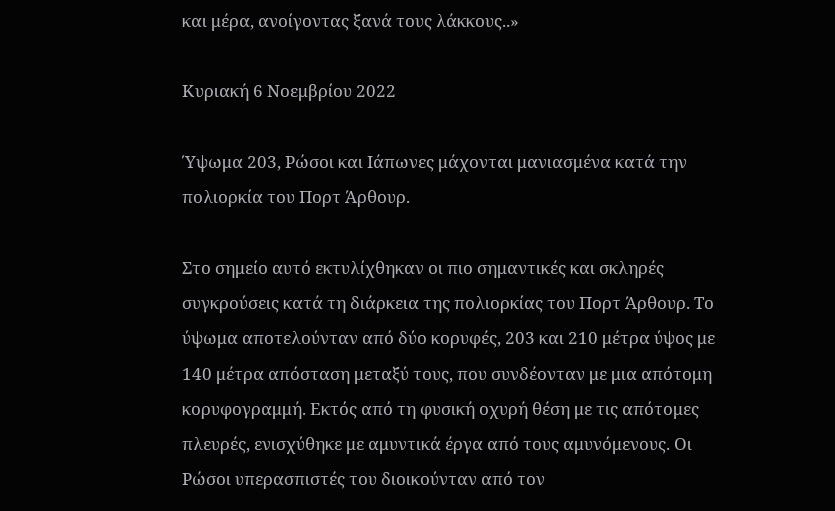και μέρα, ανοίγοντας ξανά τους λάκκους..»

Κυριακή 6 Νοεμβρίου 2022

Ύψωμα 203, Ρώσοι και Ιάπωνες μάχονται μανιασμένα κατά την πολιορκία του Πορτ Άρθουρ.

Στο σημείο αυτό εκτυλίχθηκαν οι πιο σημαντικές και σκληρές συγκρούσεις κατά τη διάρκεια της πολιορκίας του Πορτ Άρθουρ. Το ύψωμα αποτελούνταν από δύο κορυφές, 203 και 210 μέτρα ύψος με 140 μέτρα απόσταση μεταξύ τους, που συνδέονταν με μια απότομη κορυφογραμμή. Εκτός από τη φυσική οχυρή θέση με τις απότομες πλευρές, ενισχύθηκε με αμυντικά έργα από τους αμυνόμενους. Οι Ρώσοι υπερασπιστές του διοικούνταν από τον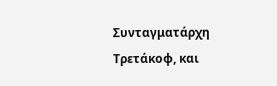Συνταγματάρχη Τρετάκοφ, και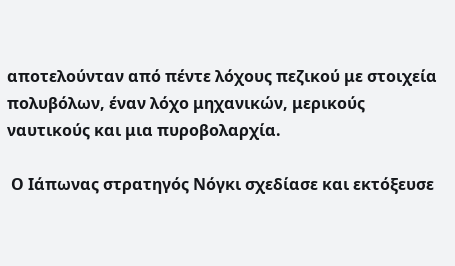αποτελούνταν από πέντε λόχους πεζικού με στοιχεία  πολυβόλων, έναν λόχο μηχανικών, μερικούς ναυτικούς και μια πυροβολαρχία.

 Ο Ιάπωνας στρατηγός Νόγκι σχεδίασε και εκτόξευσε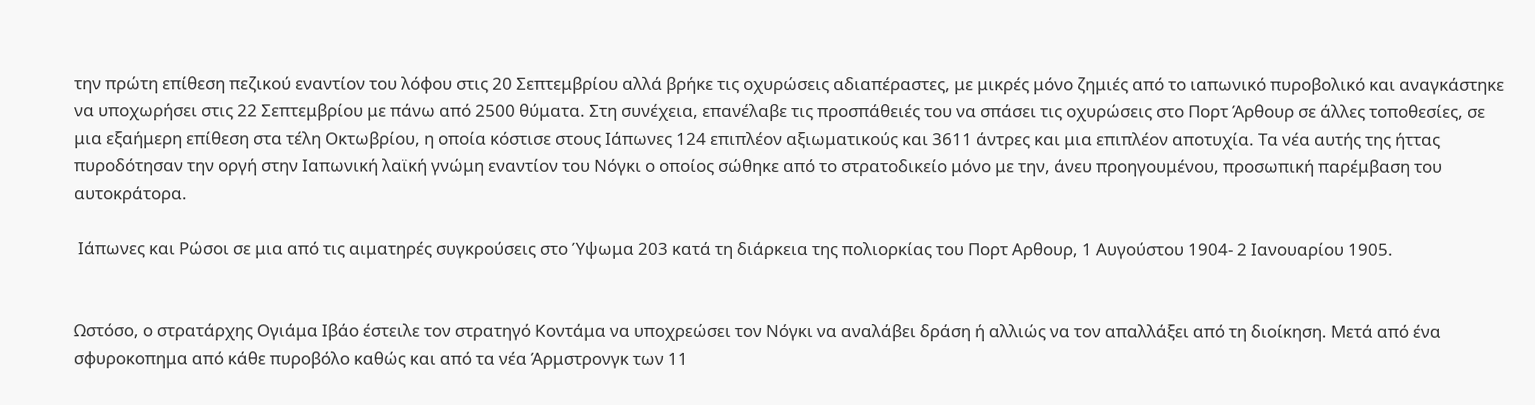την πρώτη επίθεση πεζικού εναντίον του λόφου στις 20 Σεπτεμβρίου αλλά βρήκε τις οχυρώσεις αδιαπέραστες, με μικρές μόνο ζημιές από το ιαπωνικό πυροβολικό και αναγκάστηκε να υποχωρήσει στις 22 Σεπτεμβρίου με πάνω από 2500 θύματα. Στη συνέχεια, επανέλαβε τις προσπάθειές του να σπάσει τις οχυρώσεις στο Πορτ Άρθουρ σε άλλες τοποθεσίες, σε μια εξαήμερη επίθεση στα τέλη Οκτωβρίου, η οποία κόστισε στους Ιάπωνες 124 επιπλέον αξιωματικούς και 3611 άντρες και μια επιπλέον αποτυχία. Τα νέα αυτής της ήττας πυροδότησαν την οργή στην Ιαπωνική λαϊκή γνώμη εναντίον του Νόγκι ο οποίος σώθηκε από το στρατοδικείο μόνο με την, άνευ προηγουμένου, προσωπική παρέμβαση του αυτοκράτορα.

 Ιάπωνες και Ρώσοι σε μια από τις αιματηρές συγκρούσεις στο Ύψωμα 203 κατά τη διάρκεια της πολιορκίας του Πορτ Αρθουρ, 1 Αυγούστου 1904- 2 Ιανουαρίου 1905.


Ωστόσο, ο στρατάρχης Ογιάμα Ιβάο έστειλε τον στρατηγό Κοντάμα να υποχρεώσει τον Νόγκι να αναλάβει δράση ή αλλιώς να τον απαλλάξει από τη διοίκηση. Μετά από ένα σφυροκοπημα από κάθε πυροβόλο καθώς και από τα νέα Άρμστρονγκ των 11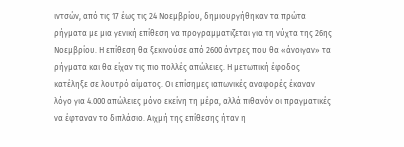ιντσών, από τις 17 έως τις 24 Νοεμβρίου, δημιουργήθηκαν τα πρώτα ρήγματα με μια γενική επίθεση να προγραμματιζεται για τη νύχτα της 26ης Νοεμβρίου. Η επίθεση θα ξεκινούσε από 2600 άντρες που θα «άνοιγαν» τα ρήγματα και θα είχαν τις πιο πολλές απώλειες. Η μετωπική έφοδος κατέληξε σε λουτρό αίματος. Οι επίσημες ιαπωνικές αναφορές έκαναν λόγο για 4.000 απώλειες μόνο εκείνη τη μέρα, αλλά πιθανόν οι πραγματικές να έφταναν το διπλάσιο. Αιχμή της επίθεσης ήταν η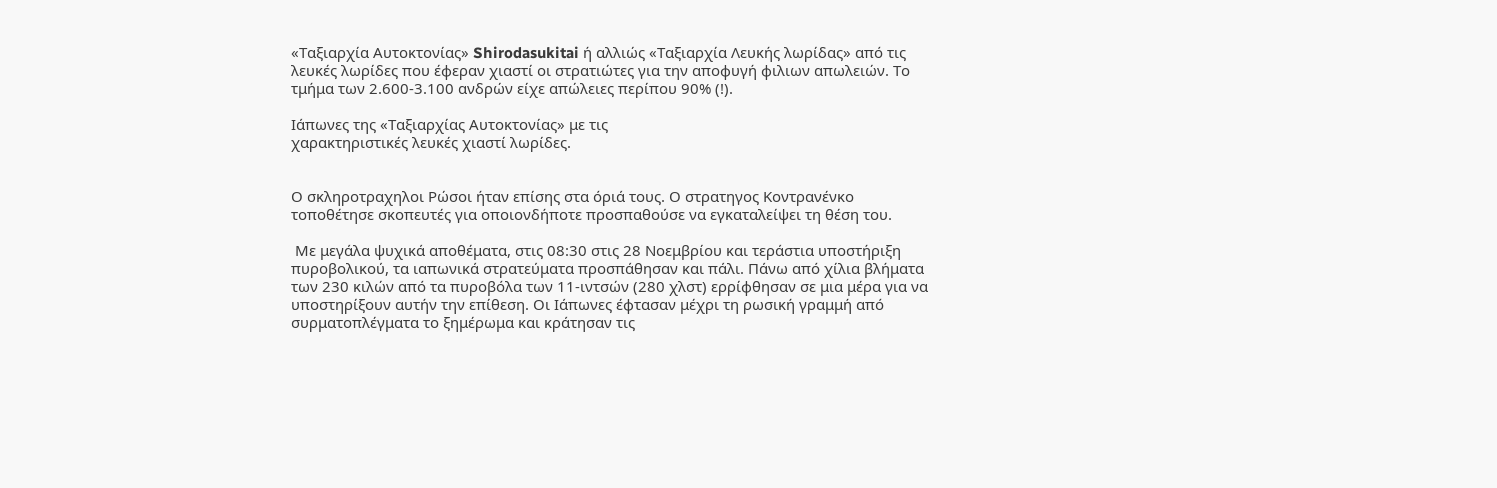«Ταξιαρχία Αυτοκτονίας» Shirodasukitai ή αλλιώς «Ταξιαρχία Λευκής λωρίδας» από τις λευκές λωρίδες που έφεραν χιαστί οι στρατιώτες για την αποφυγή φιλιων απωλειών. Το τμήμα των 2.600-3.100 ανδρών είχε απώλειες περίπου 90% (!).

Ιάπωνες της «Ταξιαρχίας Αυτοκτονίας» με τις
χαρακτηριστικές λευκές χιαστί λωρίδες.


Ο σκληροτραχηλοι Ρώσοι ήταν επίσης στα όριά τους. Ο στρατηγος Κοντρανένκο τοποθέτησε σκοπευτές για οποιονδήποτε προσπαθούσε να εγκαταλείψει τη θέση του.

 Με μεγάλα ψυχικά αποθέματα, στις 08:30 στις 28 Νοεμβρίου και τεράστια υποστήριξη πυροβολικού, τα ιαπωνικά στρατεύματα προσπάθησαν και πάλι. Πάνω από χίλια βλήματα των 230 κιλών από τα πυροβόλα των 11-ιντσών (280 χλστ) ερρίφθησαν σε μια μέρα για να υποστηρίξουν αυτήν την επίθεση. Οι Ιάπωνες έφτασαν μέχρι τη ρωσική γραμμή από συρματοπλέγματα το ξημέρωμα και κράτησαν τις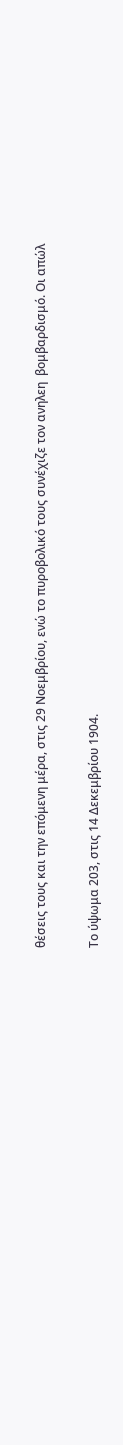θέσεις τους και την επόμενη μέρα, στις 29 Νοεμβρίου, ενώ το πυροβολικό τους συνέχιζε τον ανηλεη  βομβαρδισμό. Οι απώλ

Το ύψωμα 203, στις 14 Δεκεμβρίου 1904.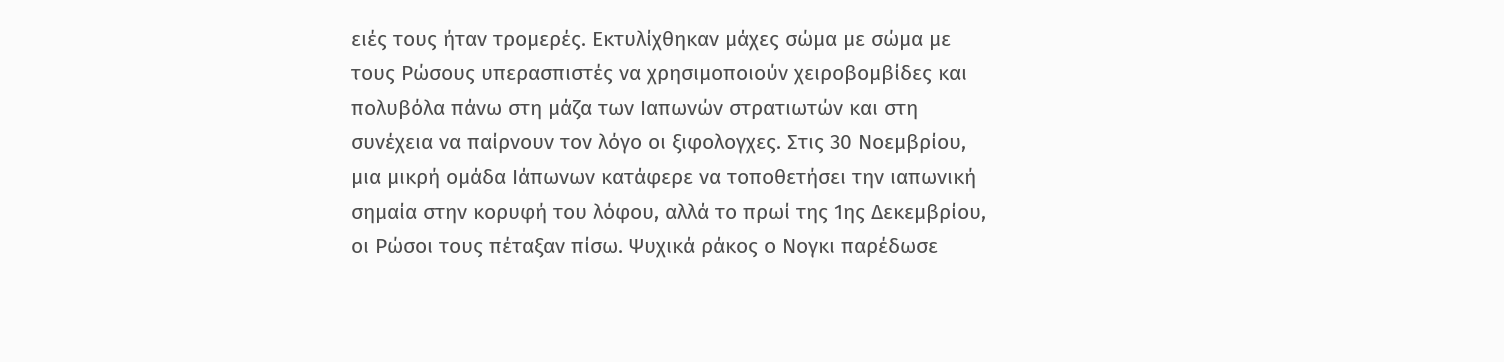ειές τους ήταν τρομερές. Εκτυλίχθηκαν μάχες σώμα με σώμα με τους Ρώσους υπερασπιστές να χρησιμοποιούν χειροβομβίδες και πολυβόλα πάνω στη μάζα των Ιαπωνών στρατιωτών και στη συνέχεια να παίρνουν τον λόγο οι ξιφολογχες. Στις 30 Νοεμβρίου, μια μικρή ομάδα Ιάπωνων κατάφερε να τοποθετήσει την ιαπωνική σημαία στην κορυφή του λόφου, αλλά το πρωί της 1ης Δεκεμβρίου, οι Ρώσοι τους πέταξαν πίσω. Ψυχικά ράκος ο Νογκι παρέδωσε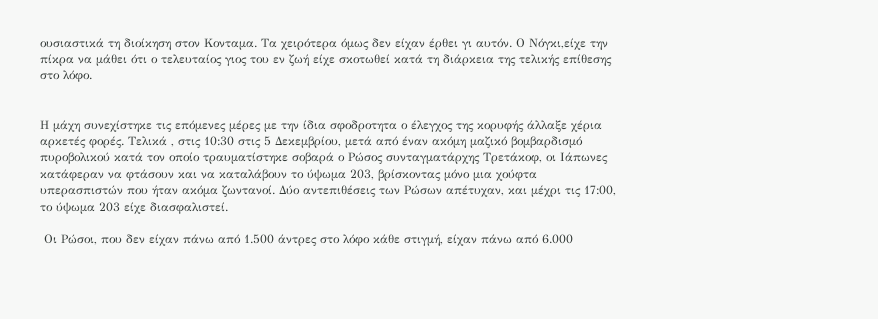ουσιαστικά τη διοίκηση στον Κονταμα. Τα χειρότερα όμως δεν είχαν έρθει γι αυτόν. Ο Νόγκι,είχε την πίκρα να μάθει ότι ο τελευταίος γιος του εν ζωή είχε σκοτωθεί κατά τη διάρκεια της τελικής επίθεσης στο λόφο.


Η μάχη συνεχίστηκε τις επόμενες μέρες με την ίδια σφοδροτητα ο έλεγχος της κορυφής άλλαξε χέρια αρκετές φορές. Τελικά , στις 10:30 στις 5 Δεκεμβρίου, μετά από έναν ακόμη μαζικό βομβαρδισμό πυροβολικού κατά τον οποίο τραυματίστηκε σοβαρά ο Ρώσος συνταγματάρχης Τρετάκοφ, οι Ιάπωνες κατάφεραν να φτάσουν και να καταλάβουν το ύψωμα 203, βρίσκοντας μόνο μια χούφτα υπερασπιστών που ήταν ακόμα ζωντανοί. Δύο αντεπιθέσεις των Ρώσων απέτυχαν, και μέχρι τις 17:00, το ύψωμα 203 είχε διασφαλιστεί.

 Οι Ρώσοι, που δεν είχαν πάνω από 1.500 άντρες στο λόφο κάθε στιγμή, είχαν πάνω από 6.000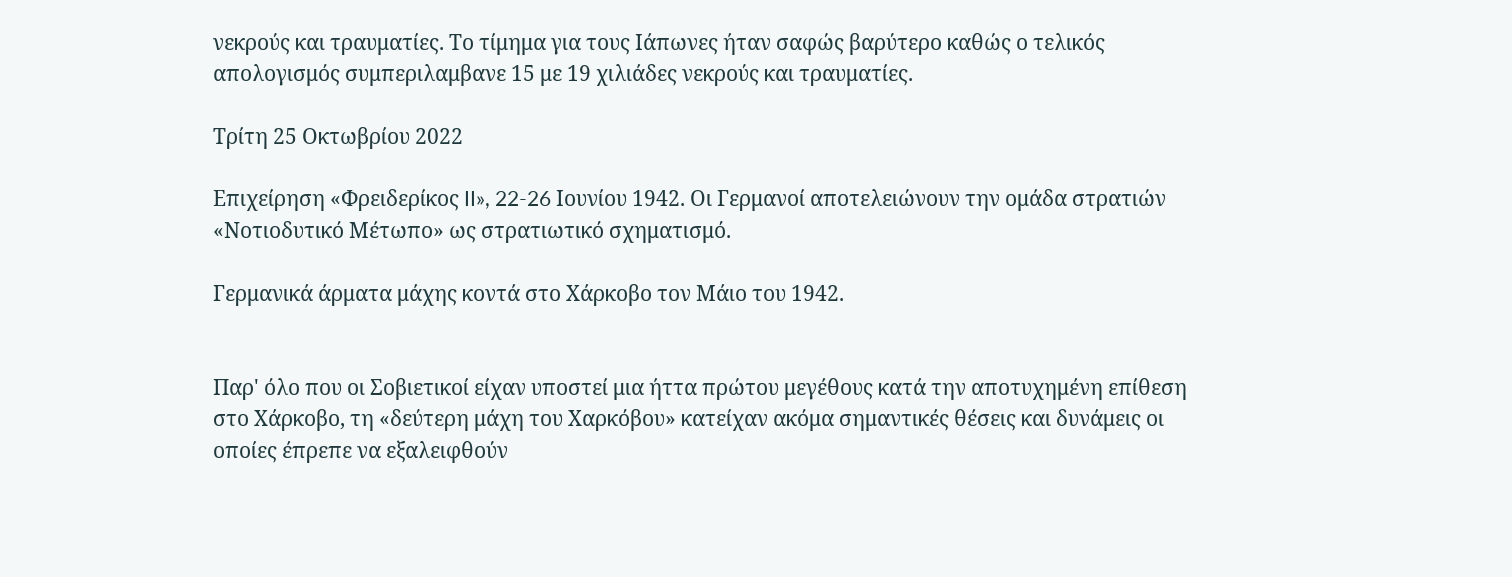νεκρούς και τραυματίες. Το τίμημα για τους Ιάπωνες ήταν σαφώς βαρύτερο καθώς ο τελικός απολογισμός συμπεριλαμβανε 15 με 19 χιλιάδες νεκρούς και τραυματίες.

Τρίτη 25 Οκτωβρίου 2022

Επιχείρηση «Φρειδερίκος II», 22-26 Ιουνίου 1942. Οι Γερμανοί αποτελειώνουν την ομάδα στρατιών «Νοτιοδυτικό Μέτωπο» ως στρατιωτικό σχηματισμό.

Γερμανικά άρματα μάχης κοντά στο Χάρκοβο τον Μάιο του 1942.


Παρ' όλο που οι Σοβιετικοί είχαν υποστεί μια ήττα πρώτου μεγέθους κατά την αποτυχημένη επίθεση στο Χάρκοβο, τη «δεύτερη μάχη του Χαρκόβου» κατείχαν ακόμα σημαντικές θέσεις και δυνάμεις οι οποίες έπρεπε να εξαλειφθούν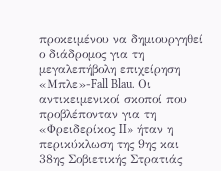προκειμένου να δημιουργηθεί ο διάδρομος για τη μεγαλεπήβολη επιχείρηση «Μπλε»-Fall Blau. Οι αντικειμενικοί σκοποί που προβλέπονταν για τη  «Φρειδερίκος II» ήταν η περικύκλωση της 9ης και 38ης Σοβιετικής Στρατιάς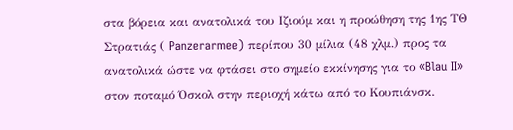στα βόρεια και ανατολικά του Ιζιούμ και η προώθηση της 1ης ΤΘ Στρατιάς ( Panzerarmee) περίπου 30 μίλια (48 χλμ.) προς τα ανατολικά ώστε να φτάσει στο σημείο εκκίνησης για το «Blau II» στον ποταμό Όσκολ στην περιοχή κάτω από το Κουπιάνσκ.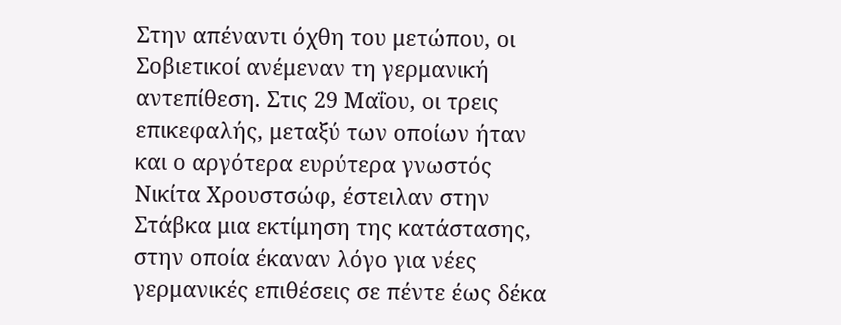Στην απέναντι όχθη του μετώπου, οι Σοβιετικοί ανέμεναν τη γερμανική αντεπίθεση. Στις 29 Μαΐου, οι τρεις επικεφαλής, μεταξύ των οποίων ήταν και ο αργότερα ευρύτερα γνωστός Νικίτα Χρουστσώφ, έστειλαν στην Στάβκα μια εκτίμηση της κατάστασης, στην οποία έκαναν λόγο για νέες γερμανικές επιθέσεις σε πέντε έως δέκα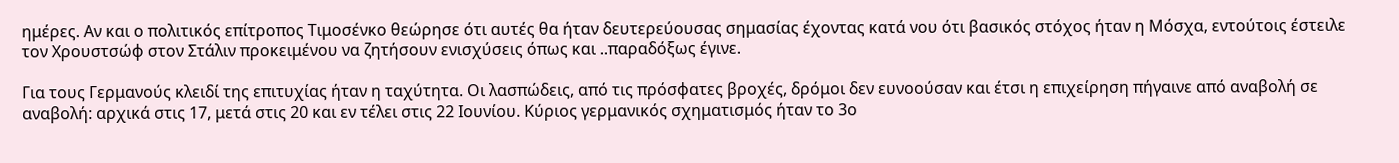ημέρες. Αν και ο πολιτικός επίτροπος Τιμοσένκο θεώρησε ότι αυτές θα ήταν δευτερεύουσας σημασίας έχοντας κατά νου ότι βασικός στόχος ήταν η Μόσχα, εντούτοις έστειλε τον Χρουστσώφ στον Στάλιν προκειμένου να ζητήσουν ενισχύσεις όπως και ..παραδόξως έγινε.

Για τους Γερμανούς κλειδί της επιτυχίας ήταν η ταχύτητα. Οι λασπώδεις, από τις πρόσφατες βροχές, δρόμοι δεν ευνοούσαν και έτσι η επιχείρηση πήγαινε από αναβολή σε αναβολή: αρχικά στις 17, μετά στις 20 και εν τέλει στις 22 Ιουνίου. Κύριος γερμανικός σχηματισμός ήταν το 3ο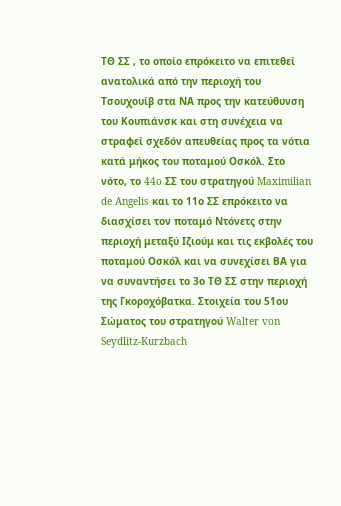ΤΘ ΣΣ , το οποίο επρόκειτο να επιτεθεί ανατολικά από την περιοχή του Τσουχουίβ στα ΝΑ προς την κατεύθυνση του Κουπιάνσκ και στη συνέχεια να στραφεί σχεδόν απευθείας προς τα νότια κατά μήκος του ποταμού Οσκόλ. Στο νότο, το 44o ΣΣ του στρατηγού Maximilian de Angelis και το 11ο ΣΣ επρόκειτο να διασχίσει τον ποταμό Ντόνετς στην περιοχή μεταξύ Ιζιούμ και τις εκβολές του ποταμού Οσκόλ και να συνεχίσει ΒΑ για να συναντήσει το 3ο ΤΘ ΣΣ στην περιοχή της Γκοροχόβατκα. Στοιχεία του 51ου Σώματος του στρατηγού Walter von Seydlitz-Kurzbach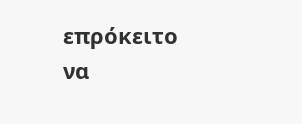επρόκειτο να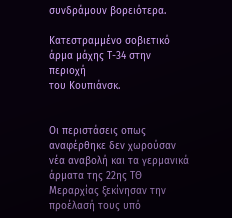συνδράμουν βορειότερα.

Κατεστραμμένο σοβιετικό άρμα μάχης Τ-34 στην περιοχή
του Κουπιάνσκ.


Οι περιστάσεις οπως αναφέρθηκε δεν χωρούσαν νέα αναβολή και τα γερμανικά άρματα της 22ης ΤΘ Μεραρχίας ξεκίνησαν την προέλασή τους υπό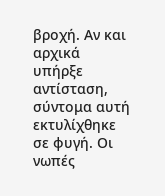βροχή. Αν και αρχικά υπήρξε αντίσταση, σύντομα αυτή εκτυλίχθηκε σε φυγή. Οι νωπές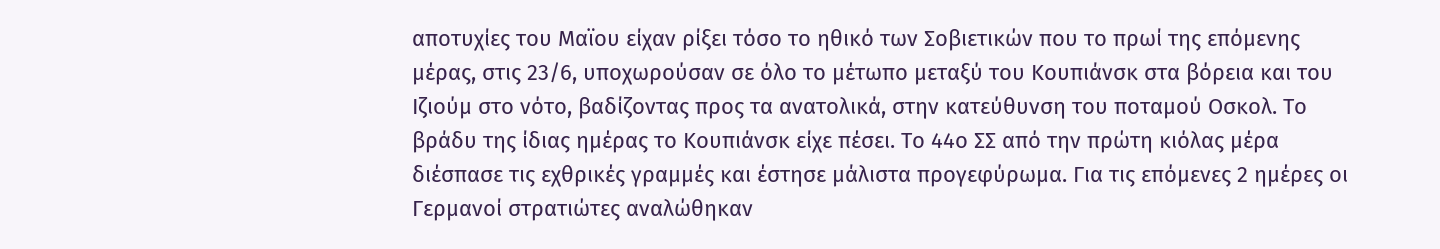αποτυχίες του Μαϊου είχαν ρίξει τόσο το ηθικό των Σοβιετικών που το πρωί της επόμενης μέρας, στις 23/6, υποχωρούσαν σε όλο το μέτωπο μεταξύ του Κουπιάνσκ στα βόρεια και του Ιζιούμ στο νότο, βαδίζοντας προς τα ανατολικά, στην κατεύθυνση του ποταμού Οσκολ. Το βράδυ της ίδιας ημέρας το Κουπιάνσκ είχε πέσει. Το 44ο ΣΣ από την πρώτη κιόλας μέρα διέσπασε τις εχθρικές γραμμές και έστησε μάλιστα προγεφύρωμα. Για τις επόμενες 2 ημέρες οι Γερμανοί στρατιώτες αναλώθηκαν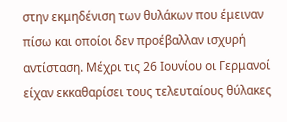στην εκμηδένιση των θυλάκων που έμειναν πίσω και οποίοι δεν προέβαλλαν ισχυρή αντίσταση. Μέχρι τις 26 Ιουνίου οι Γερμανοί είχαν εκκαθαρίσει τους τελευταίους θύλακες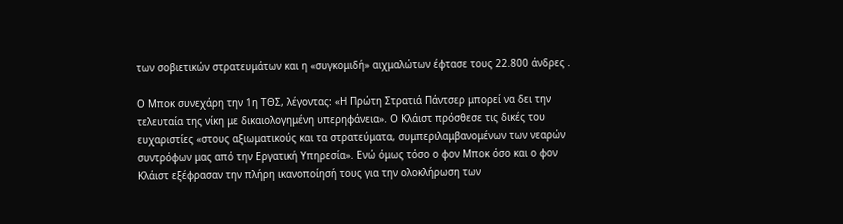των σοβιετικών στρατευμάτων και η «συγκομιδή» αιχμαλώτων έφτασε τους 22.800 άνδρες .

Ο Μποκ συνεχάρη την 1η ΤΘΣ, λέγοντας: «Η Πρώτη Στρατιά Πάντσερ μπορεί να δει την τελευταία της νίκη με δικαιολογημένη υπερηφάνεια». Ο Κλάιστ πρόσθεσε τις δικές του ευχαριστίες «στους αξιωματικούς και τα στρατεύματα, συμπεριλαμβανομένων των νεαρών συντρόφων μας από την Εργατική Υπηρεσία». Ενώ όμως τόσο ο φον Μποκ όσο και ο φον Κλάιστ εξέφρασαν την πλήρη ικανοποίησή τους για την ολοκλήρωση των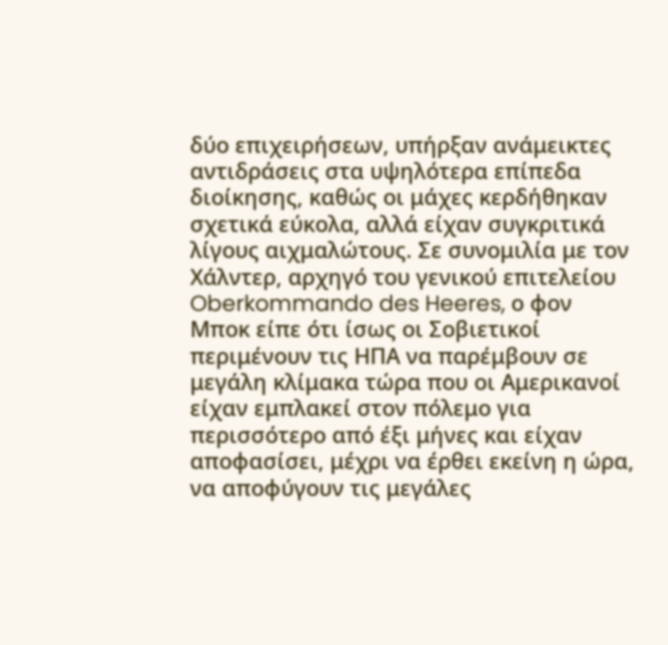δύο επιχειρήσεων, υπήρξαν ανάμεικτες αντιδράσεις στα υψηλότερα επίπεδα διοίκησης, καθώς οι μάχες κερδήθηκαν σχετικά εύκολα, αλλά είχαν συγκριτικά λίγους αιχμαλώτους. Σε συνομιλία με τον Χάλντερ, αρχηγό του γενικού επιτελείου Oberkommando des Heeres, ο φον Μποκ είπε ότι ίσως οι Σοβιετικοί περιμένουν τις ΗΠΑ να παρέμβουν σε μεγάλη κλίμακα τώρα που οι Αμερικανοί είχαν εμπλακεί στον πόλεμο για περισσότερο από έξι μήνες και είχαν αποφασίσει, μέχρι να έρθει εκείνη η ώρα, να αποφύγουν τις μεγάλες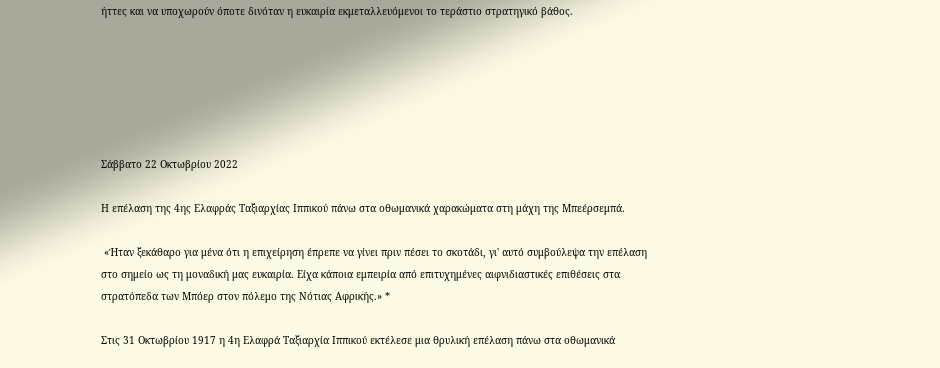ήττες και να υποχωρούν όποτε δινόταν η ευκαιρία εκμεταλλευόμενοι το τεράστιο στρατηγικό βάθος.






Σάββατο 22 Οκτωβρίου 2022

Η επέλαση της 4ης Ελαφράς Ταξιαρχίας Ιππικού πάνω στα οθωμανικά χαρακώματα στη μάχη της Μπεέρσεμπά.

 «Ήταν ξεκάθαρο για μένα ότι η επιχείρηση έπρεπε να γίνει πριν πέσει το σκοτάδι, γι' αυτό συμβούλεψα την επέλαση στο σημείο ως τη μοναδική μας ευκαιρία. Είχα κάποια εμπειρία από επιτυχημένες αιφνιδιαστικές επιθέσεις στα στρατόπεδα των Μπόερ στον πόλεμο της Νότιας Αφρικής.» *

Στις 31 Οκτωβρίου 1917 η 4η Ελαφρά Ταξιαρχία Ιππικού εκτέλεσε μια θρυλική επέλαση πάνω στα οθωμανικά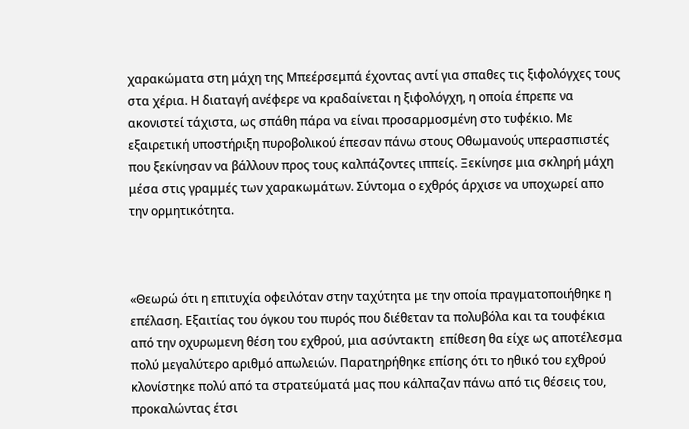χαρακώματα στη μάχη της Μπεέρσεμπά έχοντας αντί για σπαθες τις ξιφολόγχες τους στα χέρια. Η διαταγή ανέφερε να κραδαίνεται η ξιφολόγχη, η οποία έπρεπε να ακονιστεί τάχιστα, ως σπάθη πάρα να είναι προσαρμοσμένη στο τυφέκιο. Με εξαιρετική υποστήριξη πυροβολικού έπεσαν πάνω στους Οθωμανούς υπερασπιστές που ξεκίνησαν να βάλλουν προς τους καλπάζοντες ιππείς. Ξεκίνησε μια σκληρή μάχη μέσα στις γραμμές των χαρακωμάτων. Σύντομα ο εχθρός άρχισε να υποχωρεί απο την ορμητικότητα.



«Θεωρώ ότι η επιτυχία οφειλόταν στην ταχύτητα με την οποία πραγματοποιήθηκε η επέλαση. Εξαιτίας του όγκου του πυρός που διέθεταν τα πολυβόλα και τα τουφέκια από την οχυρωμενη θέση του εχθρού, μια ασύντακτη  επίθεση θα είχε ως αποτέλεσμα πολύ μεγαλύτερο αριθμό απωλειών. Παρατηρήθηκε επίσης ότι το ηθικό του εχθρού κλονίστηκε πολύ από τα στρατεύματά μας που κάλπαζαν πάνω από τις θέσεις του, προκαλώντας έτσι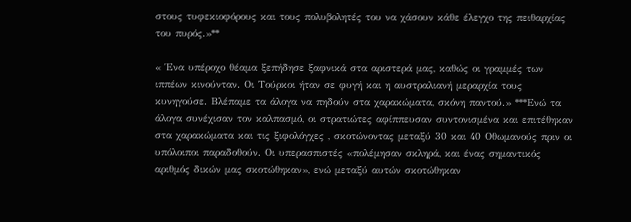στους τυφεκιοφόρους και τους πολυβολητές του να χάσουν κάθε έλεγχο της πειθαρχίας του πυρός.»**

« Ένα υπέροχο θέαμα ξεπήδησε ξαφνικά στα αριστερά μας, καθώς οι γραμμές των ιππέων κινούνταν. Οι Τούρκοι ήταν σε φυγή και η αυστραλιανή μεραρχία τους κυνηγούσε. Βλέπαμε τα άλογα να πηδούν στα χαρακώματα, σκόνη παντού.» ***Ενώ τα άλογα συνέχισαν τον καλπασμό, οι στρατιώτες αφίππευσαν συντονισμένα και επιτέθηκαν στα χαρακώματα και τις ξιφολόγχες , σκοτώνοντας μεταξύ 30 και 40 Οθωμανούς πριν οι υπόλοιποι παραδοθούν. Οι υπερασπιστές «πολέμησαν σκληρά, και ένας σημαντικός αριθμός δικών μας σκοτώθηκαν», ενώ μεταξύ αυτών σκοτώθηκαν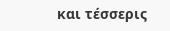και τέσσερις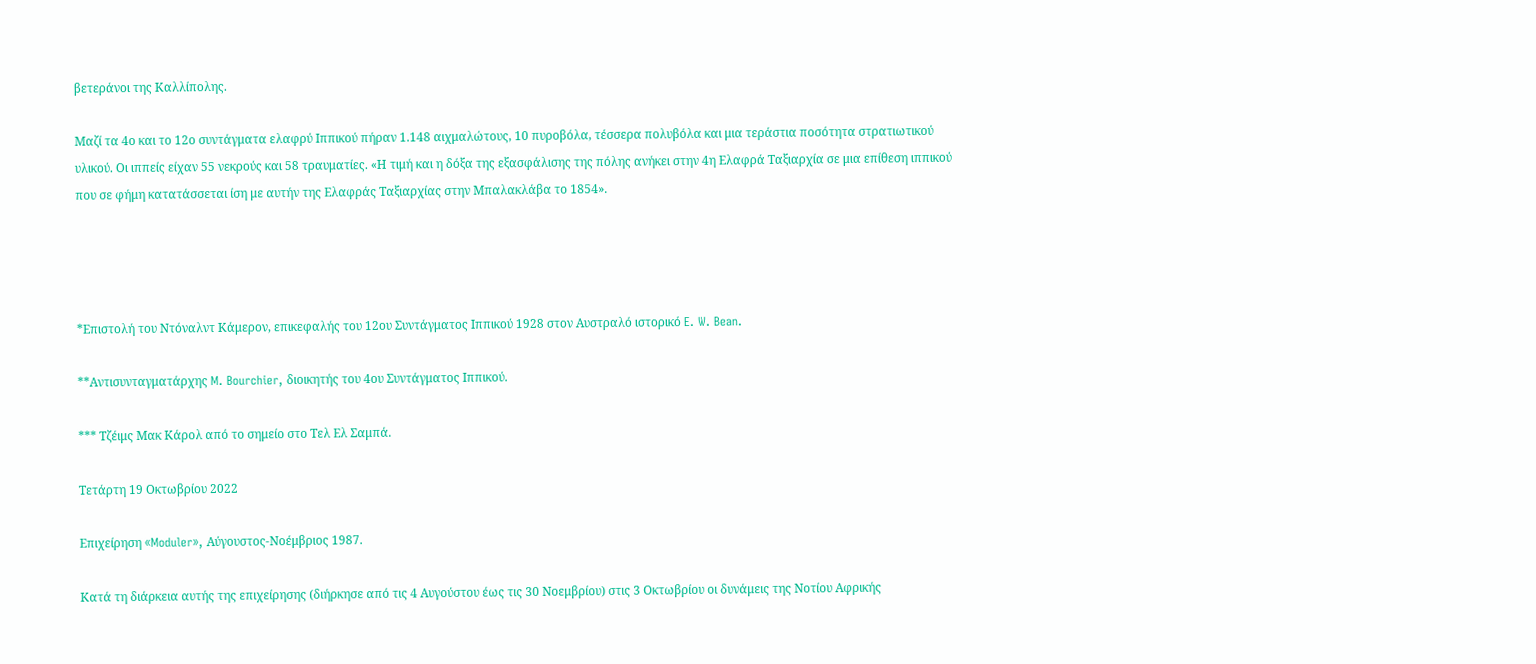βετεράνοι της Καλλίπολης.

Μαζί τα 4ο και το 12ο συντάγματα ελαφρύ Ιππικού πήραν 1.148 αιχμαλώτους, 10 πυροβόλα, τέσσερα πολυβόλα και μια τεράστια ποσότητα στρατιωτικού υλικού. Οι ιππείς είχαν 55 νεκρούς και 58 τραυματίες. «Η τιμή και η δόξα της εξασφάλισης της πόλης ανήκει στην 4η Ελαφρά Ταξιαρχία σε μια επίθεση ιππικού που σε φήμη κατατάσσεται ίση με αυτήν της Ελαφράς Ταξιαρχίας στην Μπαλακλάβα το 1854».




*Επιστολή του Ντόναλντ Κάμερον, επικεφαλής του 12ου Συντάγματος Ιππικού 1928 στον Αυστραλό ιστορικό E. W. Bean.

**Αντισυνταγματάρχης M. Bourchier, διοικητής του 4ου Συντάγματος Ιππικού.

*** Τζέιμς Μακ Κάρολ από το σημείο στο Τελ Ελ Σαμπά.

Τετάρτη 19 Οκτωβρίου 2022

Επιχείρηση «Moduler», Αύγουστος-Νοέμβριος 1987.

Κατά τη διάρκεια αυτής της επιχείρησης (διήρκησε από τις 4 Αυγούστου έως τις 30 Νοεμβρίου) στις 3 Οκτωβρίου οι δυνάμεις της Νοτίου Αφρικής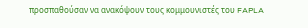προσπαθούσαν να ανακόψουν τους κομμουνιστές του FAPLA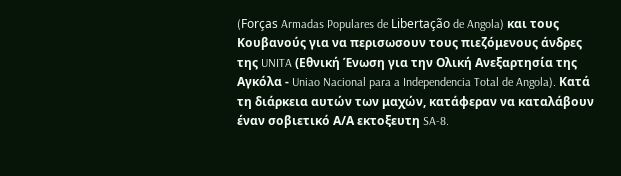(Forças Armadas Populares de Libertação de Angola) και τους Κουβανούς για να περισωσουν τους πιεζόμενους άνδρες της UNITA (Εθνική Ένωση για την Ολική Ανεξαρτησία της Αγκόλα - Uniao Nacional para a Independencia Total de Angola). Κατά τη διάρκεια αυτών των μαχών, κατάφεραν να καταλάβουν έναν σοβιετικό Α/Α εκτοξευτη SA-8.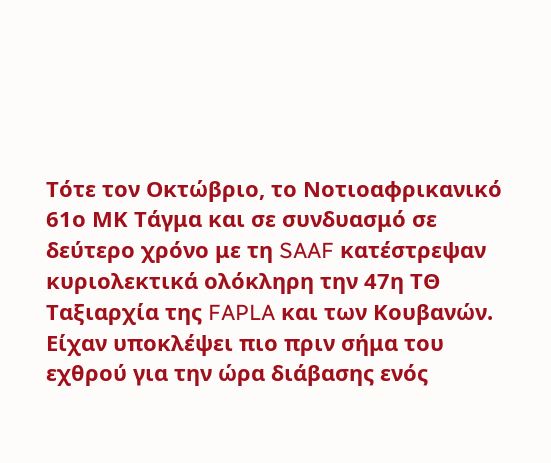Τότε τον Οκτώβριο, το Νοτιοαφρικανικό 61ο ΜΚ Τάγμα και σε συνδυασμό σε δεύτερο χρόνο με τη SAAF κατέστρεψαν κυριολεκτικά ολόκληρη την 47η ΤΘ Ταξιαρχία της FAPLA και των Κουβανών. Είχαν υποκλέψει πιο πριν σήμα του εχθρού για την ώρα διάβασης ενός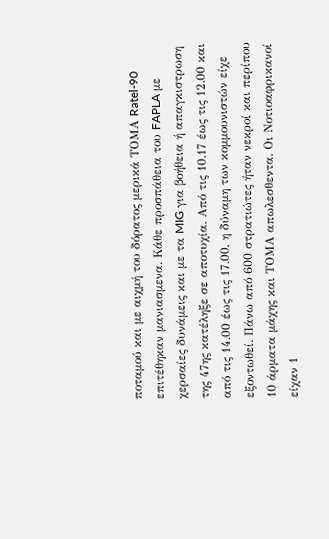ποταμού και με αιχμή του δόρατος μερικά ΤΟΜΑ Ratel-90 επιτέθηκαν μανιασμενα. Κάθε προσπάθεια του FAPLA με χερσαίες δυνάμεις και με τα MIG για βοήθεια ή απαγκιστρωση της 47ης κατέληξε σε αποτυχία. Από τις 10.17 έως τις 12.00 και από τις 14.00 έως τις 17.00, η δύναμη των κομμουνιστών είχε εξοντωθεί. Πάνω από 600 στρατιώτες ήταν νεκροί και περίπου 10 άρματα μάχης και ΤΟΜΑ απωλεσθεντα. Οι Νοτιοαφρικανοί είχαν 1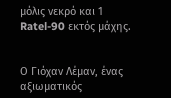μόλις νεκρό και 1 Ratel-90 εκτός μάχης.


Ο Γιόχαν Λέμαν, ένας αξιωματικός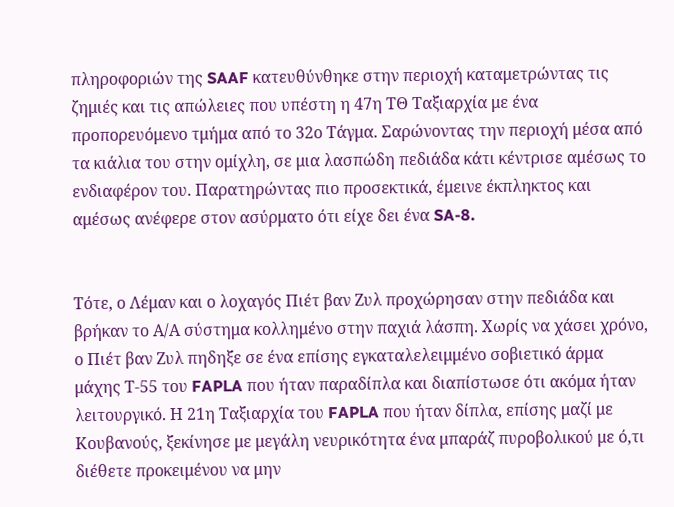πληροφοριών της SAAF κατευθύνθηκε στην περιοχή καταμετρώντας τις ζημιές και τις απώλειες που υπέστη η 47η ΤΘ Ταξιαρχία με ένα προπορευόμενο τμήμα από το 32ο Τάγμα. Σαρώνοντας την περιοχή μέσα από τα κιάλια του στην ομίχλη, σε μια λασπώδη πεδιάδα κάτι κέντρισε αμέσως το ενδιαφέρον του. Παρατηρώντας πιο προσεκτικά, έμεινε έκπληκτος και αμέσως ανέφερε στον ασύρματο ότι είχε δει ένα SA-8.


Τότε, ο Λέμαν και ο λοχαγός Πιέτ βαν Ζυλ προχώρησαν στην πεδιάδα και βρήκαν το Α/Α σύστημα κολλημένο στην παχιά λάσπη. Χωρίς να χάσει χρόνο, ο Πιέτ βαν Ζυλ πηδηξε σε ένα επίσης εγκαταλελειμμένο σοβιετικό άρμα μάχης Τ-55 του FAPLA που ήταν παραδίπλα και διαπίστωσε ότι ακόμα ήταν λειτουργικό. Η 21η Ταξιαρχία του FAPLA που ήταν δίπλα, επίσης μαζί με Κουβανούς, ξεκίνησε με μεγάλη νευρικότητα ένα μπαράζ πυροβολικού με ό,τι διέθετε προκειμένου να μην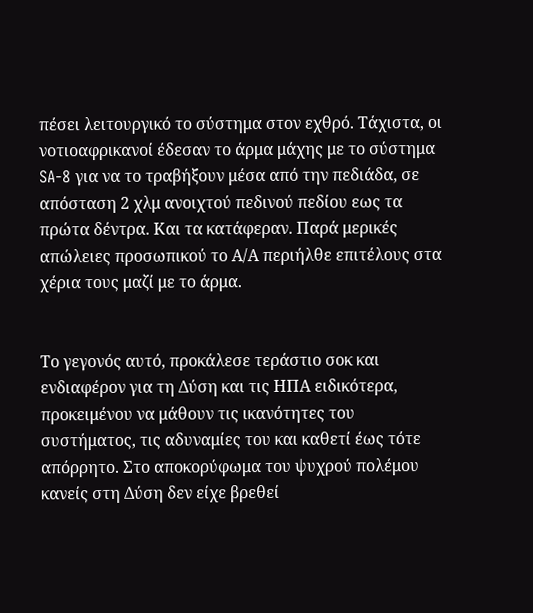πέσει λειτουργικό το σύστημα στον εχθρό. Τάχιστα, οι νοτιοαφρικανοί έδεσαν το άρμα μάχης με το σύστημα SA-8 για να το τραβήξουν μέσα από την πεδιάδα, σε απόσταση 2 χλμ ανοιχτού πεδινού πεδίου εως τα πρώτα δέντρα. Και τα κατάφεραν. Παρά μερικές απώλειες προσωπικού το Α/Α περιήλθε επιτέλους στα χέρια τους μαζί με το άρμα.


Το γεγονός αυτό, προκάλεσε τεράστιο σοκ και ενδιαφέρον για τη Δύση και τις ΗΠΑ ειδικότερα, προκειμένου να μάθουν τις ικανότητες του συστήματος, τις αδυναμίες του και καθετί έως τότε απόρρητο. Στο αποκορύφωμα του ψυχρού πολέμου κανείς στη Δύση δεν είχε βρεθεί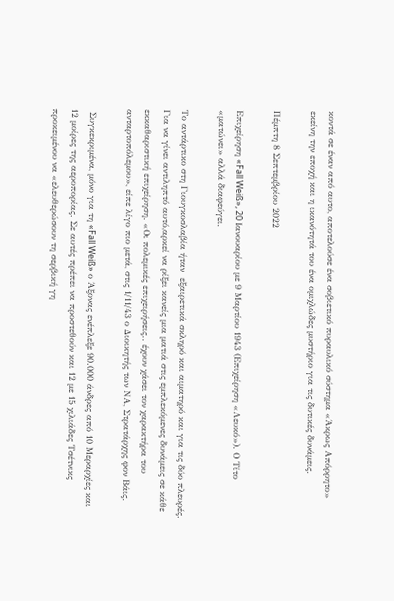κοντά σε έναν από αυτο, αποτελούσε ένα σοβιετικό πυραυλικό σύστημα «Άκρως Απόρρητο» εκείνη την εποχή και η ικανότητά του ένα ομιχλώδες μυστήριο για τις δυτικές δυνάμεις.

Πέμπτη 8 Σεπτεμβρίου 2022

Επιχείρηση «Fall Weiß», 20 Ιανουαρίου με 9 Μαρτίου 1943 (Επιχείρηση «Λευκό»). Ο Τίτο «ματώνει» αλλά διαφεύγει.

Το αντάρτικο στη Γιουγκοσλαβία ήταν  εξαιρετικά σκληρό και αιματηρό και για τις δύο πλευρές. Για να γίνει αντιληπτό αυτό,αρκεί να ρίξει κανείς μια ματιά στις εμπλεκόμενες δυνάμεις σε κάθε εκκαθαριστική επιχείρηση. «Οι πολεμικές επιχειρήσεις.. έχουν χάσει τον χαρακτήρα του ανταρτοπόλεμου», είπε λίγο πιο μετά, στις 1/11/43 ο Διοικητής των ΝΑ, Στρατάρχης φον Βάις.

 Συγκεκριμένα, μόνο για τη «Fall Weiß» ο Άξονας ενέπλεξε 90.000 άνδρες από 10 Μεραρχίες και 12 μοίρες της αεροπορίας. Σε αυτές πρέπει να προστεθούν και 12 με 15 χιλιάδες Τσέτνικς προκειμένου να «ελευθερώσουν τη σερβική γη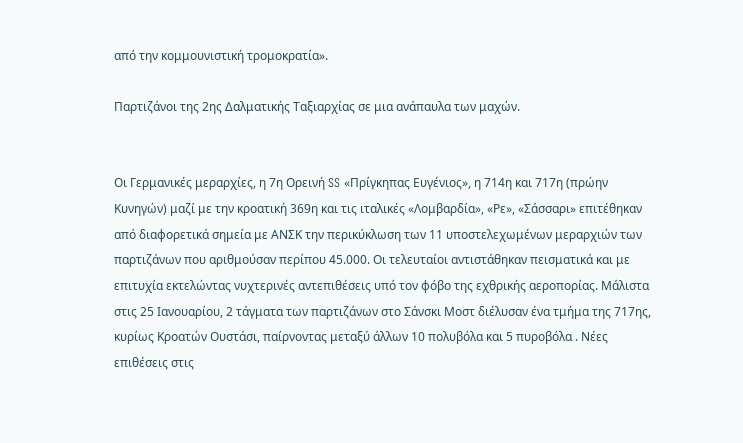από την κομμουνιστική τρομοκρατία».

Παρτιζάνοι της 2ης Δαλματικής Ταξιαρχίας σε μια ανάπαυλα των μαχών.


Οι Γερμανικές μεραρχίες, η 7η Ορεινή SS «Πρίγκηπας Ευγένιος», η 714η και 717η (πρώην Κυνηγών) μαζί με την κροατική 369η και τις ιταλικές «Λομβαρδία», «Ρε», «Σάσσαρι» επιτέθηκαν από διαφορετικά σημεία με ΑΝΣΚ την περικύκλωση των 11 υποστελεχωμένων μεραρχιών των παρτιζάνων που αριθμούσαν περίπου 45.000. Οι τελευταίοι αντιστάθηκαν πεισματικά και με επιτυχία εκτελώντας νυχτερινές αντεπιθέσεις υπό τον φόβο της εχθρικής αεροπορίας. Μάλιστα στις 25 Ιανουαρίου, 2 τάγματα των παρτιζάνων στο Σάνσκι Μοστ διέλυσαν ένα τμήμα της 717ης, κυρίως Κροατών Ουστάσι, παίρνοντας μεταξύ άλλων 10 πολυβόλα και 5 πυροβόλα . Νέες επιθέσεις στις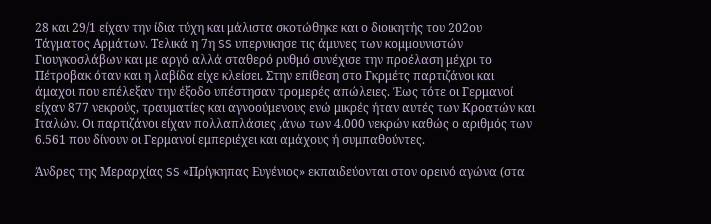28 και 29/1 είχαν την ίδια τύχη και μάλιστα σκοτώθηκε και ο διοικητής του 202ου Τάγματος Αρμάτων. Τελικά η 7η SS υπερνικησε τις άμυνες των κομμουνιστών Γιουγκοσλάβων και με αργό αλλά σταθερό ρυθμό συνέχισε την προέλαση μέχρι το Πέτροβακ όταν και η λαβίδα είχε κλείσει. Στην επίθεση στο Γκρμέτς παρτιζάνοι και άμαχοι που επέλεξαν την έξοδο υπέστησαν τρομερές απώλειες. Έως τότε οι Γερμανοί είχαν 877 νεκρούς, τραυματίες και αγνοούμενους ενώ μικρές ήταν αυτές των Κροατών και Ιταλών. Οι παρτιζάνοι είχαν πολλαπλάσιες ,άνω των 4.000 νεκρών καθώς ο αριθμός των 6.561 που δίνουν οι Γερμανοί εμπεριέχει και αμάχους ή συμπαθούντες.

Άνδρες της Μεραρχίας SS «Πρίγκηπας Ευγένιος» εκπαιδεύονται στον ορεινό αγώνα (στα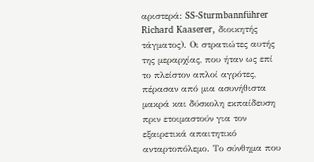αριστερά: SS-Sturmbannführer Richard Kaaserer, διοικητής τάγματος). Οι στρατιώτες αυτής της μεραρχίας, που ήταν ως επί το πλείστον απλοί αγρότες, πέρασαν από μια ασυνήθιστα μακρά και δύσκολη εκπαίδευση πριν ετοιμαστούν για τον εξαιρετικά απαιτητικό ανταρτοπόλεμο. Το σύνθημα που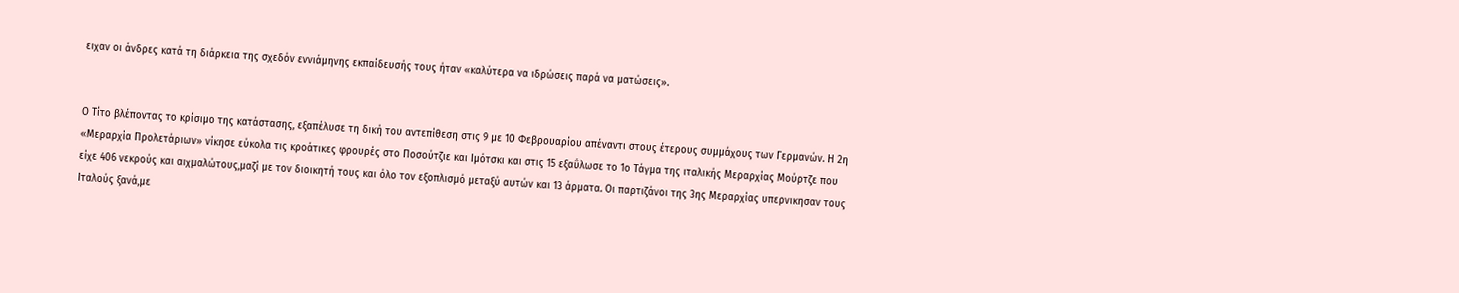ειχαν οι άνδρες κατά τη διάρκεια της σχεδόν εννιάμηνης εκπαίδευσής τους ήταν «καλύτερα να ιδρώσεις παρά να ματώσεις».


Ο Τίτο βλέποντας το κρίσιμο της κατάστασης, εξαπέλυσε τη δική του αντεπίθεση στις 9 με 10 Φεβρουαρίου απέναντι στους έτερους συμμάχους των Γερμανών. Η 2η «Μεραρχία Προλετάριων» νίκησε εύκολα τις κροάτικες φρουρές στο Ποσούτζιε και Ιμότσκι και στις 15 εξαΰλωσε το 1ο Τάγμα της ιταλικής Μεραρχίας Μούρτζε που είχε 406 νεκρούς και αιχμαλώτους,μαζί με τον διοικητή τους και όλο τον εξοπλισμό μεταξύ αυτών και 13 άρματα. Οι παρτιζάνοι της 3ης Μεραρχίας υπερνικησαν τους Ιταλούς ξανά,με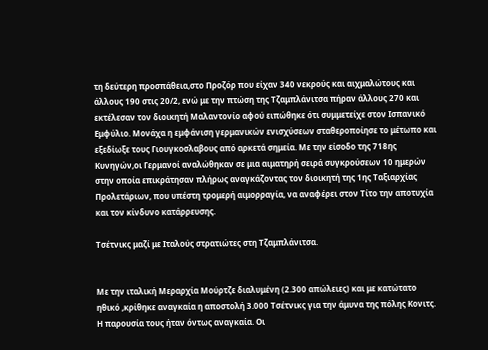τη δεύτερη προσπάθεια,στο Προζόρ που είχαν 340 νεκρούς και αιχμαλώτους και άλλους 190 στις 20/2, ενώ με την πτώση της Τζαμπλάνιτσα πήραν άλλους 270 και εκτέλεσαν τον διοικητή Μαλαντονίο αφού ειπώθηκε ότι συμμετείχε στον Ισπανικό Εμφύλιο. Μονάχα η εμφάνιση γερμανικών ενισχύσεων σταθεροποίησε το μέτωπο και εξεδίωξε τους Γιουγκοσλαβους από αρκετά σημεία. Με την είσοδο της 718ης Κυνηγών,οι Γερμανοί αναλώθηκαν σε μια αιματηρή σειρά συγκρούσεων 10 ημερών στην οποία επικράτησαν πλήρως αναγκάζοντας τον διοικητή της 1ης Ταξιαρχίας Προλετάριων, που υπέστη τρομερή αιμορραγία, να αναφέρει στον Τίτο την αποτυχία και τον κίνδυνο κατάρρευσης.

Τσέτνικς μαζί με Ιταλούς στρατιώτες στη Τζαμπλάνιτσα.


Με την ιταλική Μεραρχία Μούρτζε διαλυμένη (2.300 απώλειες) και με κατώτατο ηθικό ,κρίθηκε αναγκαία η αποστολή 3.000 Τσέτνικς για την άμυνα της πόλης Κονιτς. Η παρουσία τους ήταν όντως αναγκαία. Οι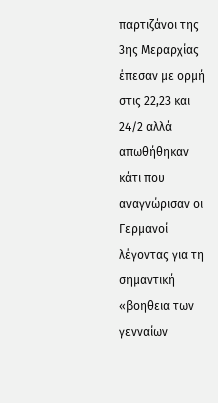παρτιζάνοι της 3ης Μεραρχίας έπεσαν με ορμή στις 22,23 και 24/2 αλλά απωθήθηκαν κάτι που αναγνώρισαν οι Γερμανοί λέγοντας για τη σημαντική «βοηθεια των γενναίων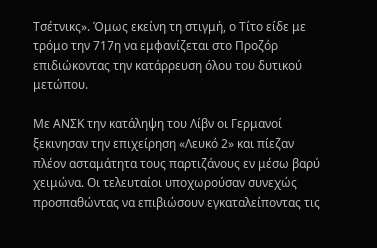Τσέτνικς». Όμως εκείνη τη στιγμή, ο Τίτο είδε με τρόμο την 717η να εμφανίζεται στο Προζόρ επιδιώκοντας την κατάρρευση όλου του δυτικού μετώπου.

Με ΑΝΣΚ την κατάληψη του Λίβν οι Γερμανοί ξεκινησαν την επιχείρηση «Λευκό 2» και πίεζαν πλέον ασταμάτητα τους παρτιζάνους εν μέσω βαρύ χειμώνα. Οι τελευταίοι υποχωρούσαν συνεχώς προσπαθώντας να επιβιώσουν εγκαταλείποντας τις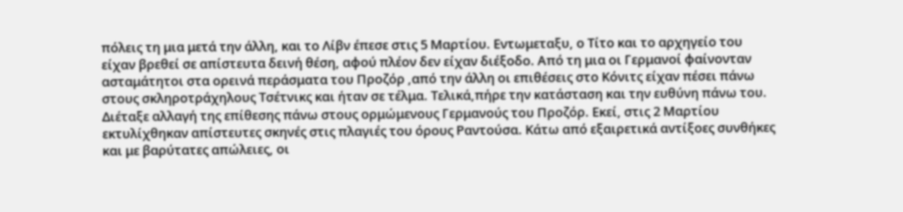πόλεις τη μια μετά την άλλη, και το Λίβν έπεσε στις 5 Μαρτίου. Εντωμεταξυ, ο Τίτο και το αρχηγείο του είχαν βρεθεί σε απίστευτα δεινή θέση, αφού πλέον δεν είχαν διέξοδο. Από τη μια οι Γερμανοί φαίνονταν ασταμάτητοι στα ορεινά περάσματα του Προζόρ ,από την άλλη οι επιθέσεις στο Κόνιτς είχαν πέσει πάνω στους σκληροτράχηλους Τσέτνικς και ήταν σε τέλμα. Τελικά,πήρε την κατάσταση και την ευθύνη πάνω του. Διέταξε αλλαγή της επίθεσης πάνω στους ορμώμενους Γερμανούς του Προζόρ. Εκεί, στις 2 Μαρτίου εκτυλίχθηκαν απίστευτες σκηνές στις πλαγιές του όρους Ραντούσα. Κάτω από εξαιρετικά αντίξοες συνθήκες και με βαρύτατες απώλειες, οι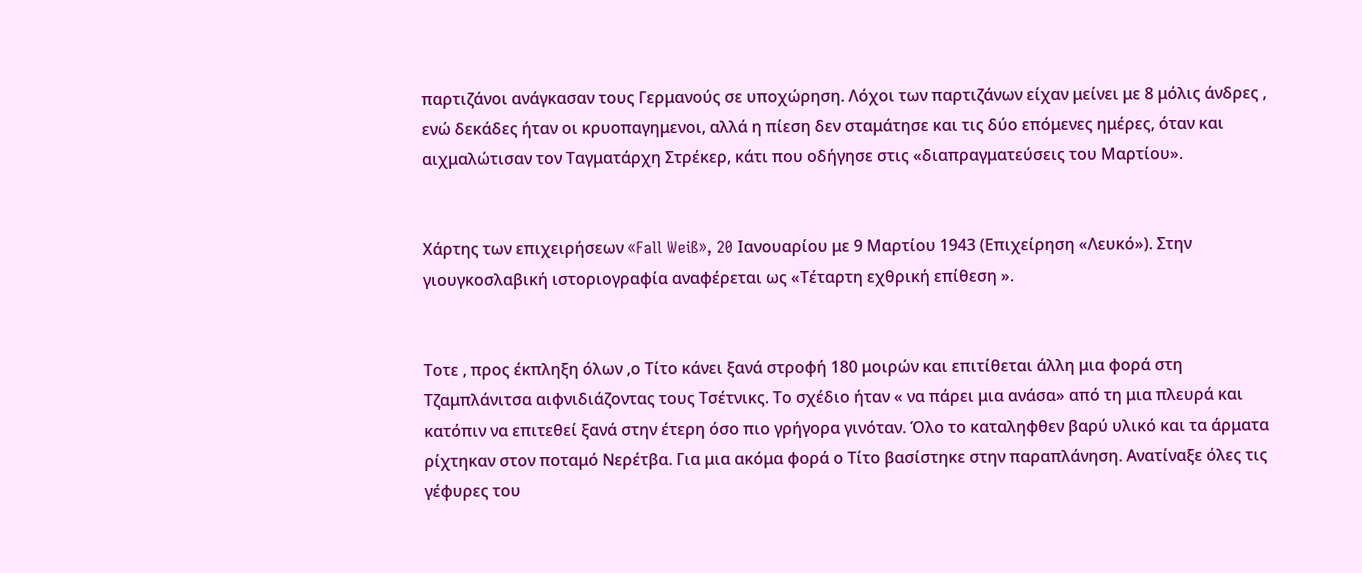παρτιζάνοι ανάγκασαν τους Γερμανούς σε υποχώρηση. Λόχοι των παρτιζάνων είχαν μείνει με 8 μόλις άνδρες , ενώ δεκάδες ήταν οι κρυοπαγημενοι, αλλά η πίεση δεν σταμάτησε και τις δύο επόμενες ημέρες, όταν και αιχμαλώτισαν τον Ταγματάρχη Στρέκερ, κάτι που οδήγησε στις «διαπραγματεύσεις του Μαρτίου».


Χάρτης των επιχειρήσεων «Fall Weiß», 20 Ιανουαρίου με 9 Μαρτίου 1943 (Επιχείρηση «Λευκό»). Στην γιουγκοσλαβική ιστοριογραφία αναφέρεται ως «Τέταρτη εχθρική επίθεση ».


Τοτε , προς έκπληξη όλων ,ο Τίτο κάνει ξανά στροφή 180 μοιρών και επιτίθεται άλλη μια φορά στη Τζαμπλάνιτσα αιφνιδιάζοντας τους Τσέτνικς. Το σχέδιο ήταν « να πάρει μια ανάσα» από τη μια πλευρά και κατόπιν να επιτεθεί ξανά στην έτερη όσο πιο γρήγορα γινόταν. Όλο το καταληφθεν βαρύ υλικό και τα άρματα ρίχτηκαν στον ποταμό Νερέτβα. Για μια ακόμα φορά ο Τίτο βασίστηκε στην παραπλάνηση. Ανατίναξε όλες τις γέφυρες του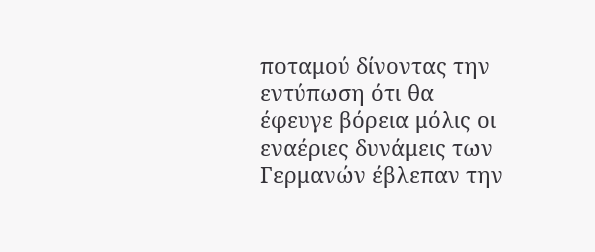ποταμού δίνοντας την εντύπωση ότι θα έφευγε βόρεια μόλις οι εναέριες δυνάμεις των Γερμανών έβλεπαν την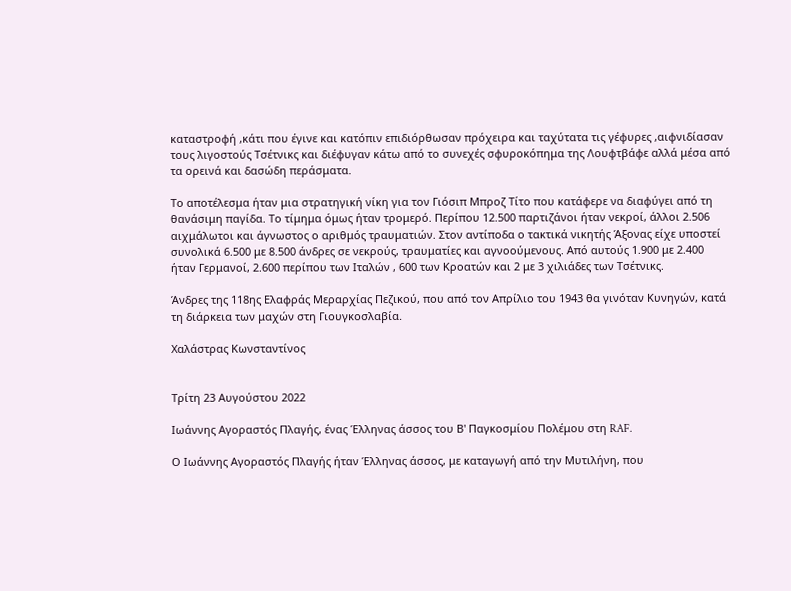καταστροφή ,κάτι που έγινε και κατόπιν επιδιόρθωσαν πρόχειρα και ταχύτατα τις γέφυρες ,αιφνιδίασαν τους λιγοστούς Τσέτνικς και διέφυγαν κάτω από το συνεχές σφυροκόπημα της Λουφτβάφε αλλά μέσα από τα ορεινά και δασώδη περάσματα.

Το αποτέλεσμα ήταν μια στρατηγική νίκη για τον Γιόσιπ Μπροζ Τίτο που κατάφερε να διαφύγει από τη θανάσιμη παγίδα. Το τίμημα όμως ήταν τρομερό. Περίπου 12.500 παρτιζάνοι ήταν νεκροί, άλλοι 2.506 αιχμάλωτοι και άγνωστος ο αριθμός τραυματιών. Στον αντίποδα ο τακτικά νικητής Άξονας είχε υποστεί συνολικά 6.500 με 8.500 άνδρες σε νεκρούς, τραυματίες και αγνοούμενους. Από αυτούς 1.900 με 2.400 ήταν Γερμανοί, 2.600 περίπου των Ιταλών , 600 των Κροατών και 2 με 3 χιλιάδες των Τσέτνικς.

Άνδρες της 118ης Ελαφράς Μεραρχίας Πεζικού, που από τον Απρίλιο του 1943 θα γινόταν Κυνηγών, κατά τη διάρκεια των μαχών στη Γιουγκοσλαβία.

Χαλάστρας Κωνσταντίνος


Τρίτη 23 Αυγούστου 2022

Ιωάννης Αγοραστός Πλαγής, ένας Έλληνας άσσος του Β' Παγκοσμίου Πολέμου στη RAF.

Ο Ιωάννης Αγοραστός Πλαγής ήταν Έλληνας άσσος, με καταγωγή από την Μυτιλήνη, που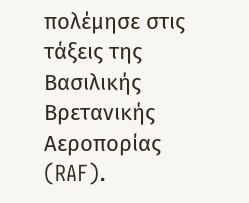πολέμησε στις τάξεις της Βασιλικής Βρετανικής Αεροπορίας (RAF).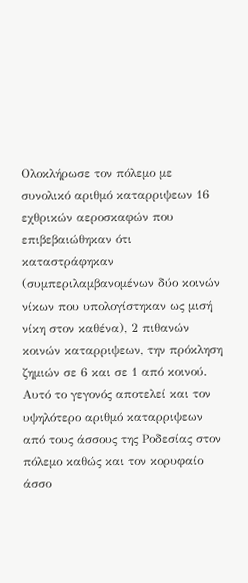Ολοκλήρωσε τον πόλεμο με συνολικό αριθμό καταρριψεων 16 εχθρικών αεροσκαφών που επιβεβαιώθηκαν ότι καταστράφηκαν (συμπεριλαμβανομένων δύο κοινών νίκων που υπολογίστηκαν ως μισή νίκη στον καθένα), 2 πιθανών κοινών καταρριψεων, την πρόκληση ζημιών σε 6 και σε 1 από κοινού. Αυτό το γεγονός αποτελεί και τον υψηλότερο αριθμό καταρριψεων από τους άσσους της Ροδεσίας στον πόλεμο καθώς και τον κορυφαίο άσσο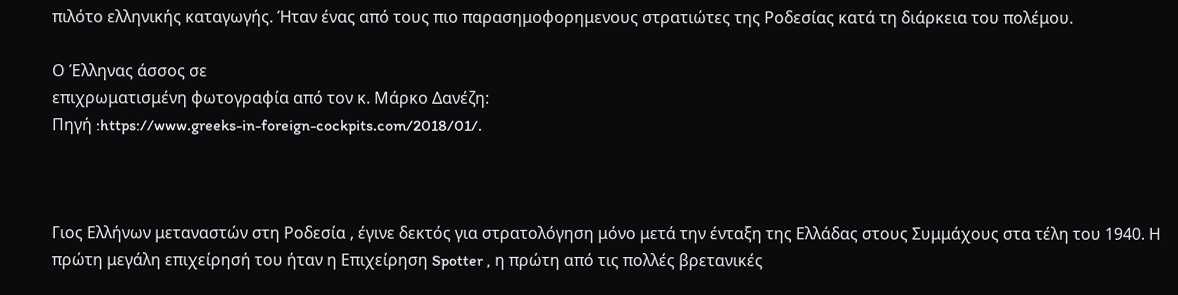πιλότο ελληνικής καταγωγής. Ήταν ένας από τους πιο παρασημοφορημενους στρατιώτες της Ροδεσίας κατά τη διάρκεια του πολέμου.

Ο Έλληνας άσσος σε
επιχρωματισμένη φωτογραφία από τον κ. Μάρκο Δανέζη:
Πηγή :https://www.greeks-in-foreign-cockpits.com/2018/01/.



Γιος Ελλήνων μεταναστών στη Ροδεσία , έγινε δεκτός για στρατολόγηση μόνο μετά την ένταξη της Ελλάδας στους Συμμάχους στα τέλη του 1940. Η πρώτη μεγάλη επιχείρησή του ήταν η Επιχείρηση Spotter , η πρώτη από τις πολλές βρετανικές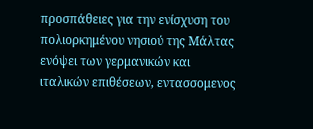προσπάθειες για την ενίσχυση του πολιορκημένου νησιού της Μάλτας ενόψει των γερμανικών και ιταλικών επιθέσεων, εντασσομενος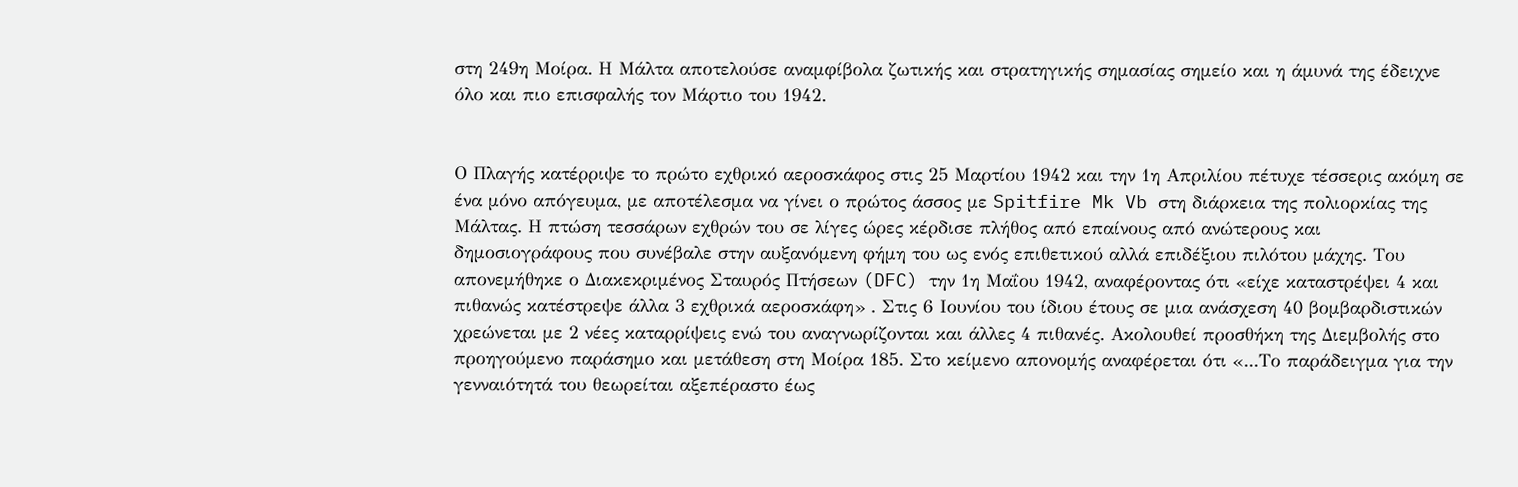στη 249η Μοίρα. Η Μάλτα αποτελούσε αναμφίβολα ζωτικής και στρατηγικής σημασίας σημείο και η άμυνά της έδειχνε όλο και πιο επισφαλής τον Μάρτιο του 1942.


Ο Πλαγής κατέρριψε το πρώτο εχθρικό αεροσκάφος στις 25 Μαρτίου 1942 και την 1η Απριλίου πέτυχε τέσσερις ακόμη σε ένα μόνο απόγευμα, με αποτέλεσμα να γίνει ο πρώτος άσσος με Spitfire Mk Vb στη διάρκεια της πολιορκίας της Μάλτας. Η πτώση τεσσάρων εχθρών του σε λίγες ώρες κέρδισε πλήθος από επαίνους από ανώτερους και δημοσιογράφους που συνέβαλε στην αυξανόμενη φήμη του ως ενός επιθετικού αλλά επιδέξιου πιλότου μάχης. Του απονεμήθηκε ο Διακεκριμένος Σταυρός Πτήσεων (DFC) την 1η Μαΐου 1942, αναφέροντας ότι «είχε καταστρέψει 4 και πιθανώς κατέστρεψε άλλα 3 εχθρικά αεροσκάφη» . Στις 6 Ιουνίου του ίδιου έτους σε μια ανάσχεση 40 βομβαρδιστικών χρεώνεται με 2 νέες καταρρίψεις ενώ του αναγνωρίζονται και άλλες 4 πιθανές. Ακολουθεί προσθήκη της Διεμβολής στο προηγούμενο παράσημο και μετάθεση στη Μοίρα 185. Στο κείμενο απονομής αναφέρεται ότι «...Το παράδειγμα για την γενναιότητά του θεωρείται αξεπέραστο έως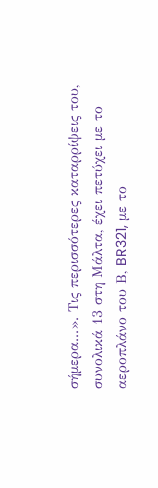σήμερα...». Τις περισσότερες καταρρίψεις του, συνολικά 13 στη Μάλτα, έχει πετύχει με το αεροπλάνο του Β, BR321, με το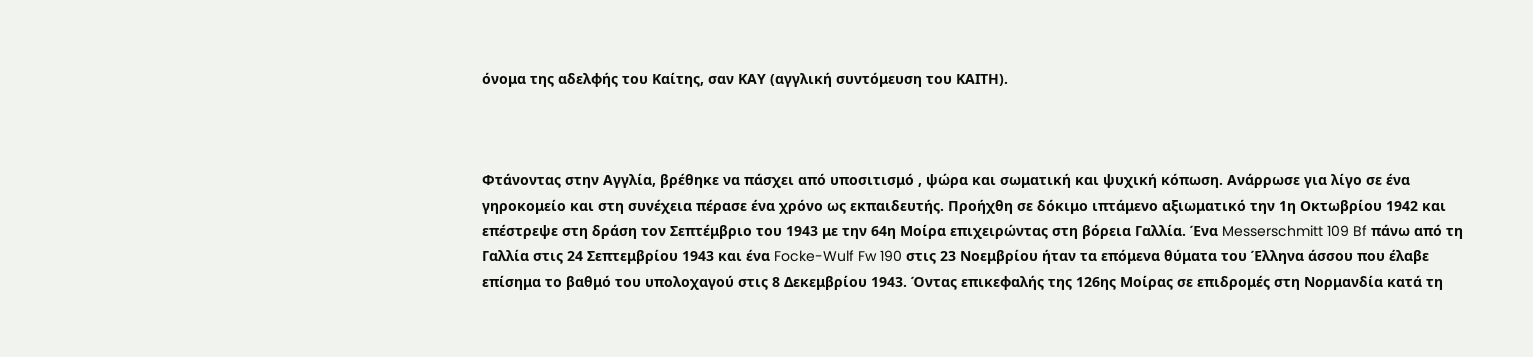όνομα της αδελφής του Καίτης, σαν ΚΑΥ (αγγλική συντόμευση του ΚΑΙΤΗ).



Φτάνοντας στην Αγγλία, βρέθηκε να πάσχει από υποσιτισμό , ψώρα και σωματική και ψυχική κόπωση. Ανάρρωσε για λίγο σε ένα γηροκομείο και στη συνέχεια πέρασε ένα χρόνο ως εκπαιδευτής. Προήχθη σε δόκιμο ιπτάμενο αξιωματικό την 1η Οκτωβρίου 1942 και επέστρεψε στη δράση τον Σεπτέμβριο του 1943 με την 64η Μοίρα επιχειρώντας στη βόρεια Γαλλία. Ένα Messerschmitt 109 Bf πάνω από τη Γαλλία στις 24 Σεπτεμβρίου 1943 και ένα Focke-Wulf Fw 190 στις 23 Νοεμβρίου ήταν τα επόμενα θύματα του Έλληνα άσσου που έλαβε επίσημα το βαθμό του υπολοχαγού στις 8 Δεκεμβρίου 1943. Όντας επικεφαλής της 126ης Μοίρας σε επιδρομές στη Νορμανδία κατά τη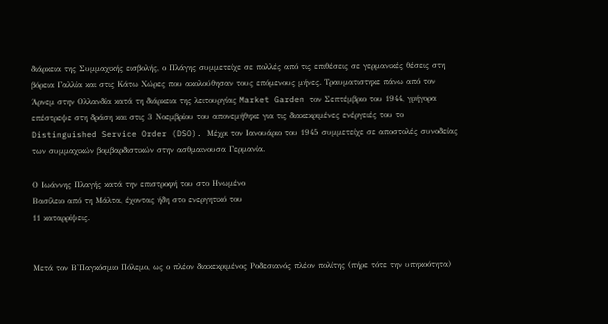διάρκεια της Συμμαχικής εισβολής, ο Πλάγης συμμετείχε σε πολλές από τις επιθέσεις σε γερμανικές θέσεις στη βόρεια Γαλλία και στις Κάτω Χώρες που ακολούθησαν τους επόμενους μήνες. Τραυματιστηκε πάνω από τον Άρνεμ στην Ολλανδία κατά τη διάρκεια της λειτουργίας Market Garden τον Σεπτέμβριο του 1944, γρήγορα επέστρεψε στη δράση και στις 3 Νοεμβρίου του απονεμήθηκε για τις διακεκριμένες ενέργειές του το Distinguished Service Order (DSO). Μέχρι τον Ιανουάριο του 1945 συμμετείχε σε αποστολές συνοδείας των συμμαχικών βομβαρδιστικών στην ασθμαινουσα Γερμανία.

Ο Ιωάννης Πλαγής κατά την επιστροφή του στο Ηνωμένο
Βασίλειο από τη Μάλτα, έχοντας ήδη στο ενεργητικό του
11 καταρρίψεις.


Μετά τον Β'Παγκόσμιο Πόλεμο, ως ο πλέον διακεκριμένος Ροδεσιανός πλέον πολίτης (πήρε τότε την υπηκοότητα)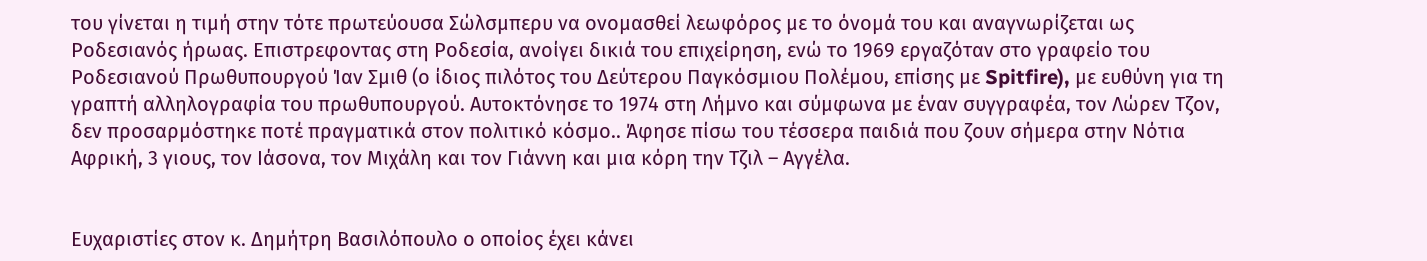του γίνεται η τιμή στην τότε πρωτεύουσα Σώλσμπερυ να ονομασθεί λεωφόρος με το όνομά του και αναγνωρίζεται ως Ροδεσιανός ήρωας. Επιστρεφοντας στη Ροδεσία, ανοίγει δικιά του επιχείρηση, ενώ το 1969 εργαζόταν στο γραφείο του Ροδεσιανού Πρωθυπουργού Ίαν Σμιθ (ο ίδιος πιλότος του Δεύτερου Παγκόσμιου Πολέμου, επίσης με Spitfire), με ευθύνη για τη γραπτή αλληλογραφία του πρωθυπουργού. Αυτοκτόνησε το 1974 στη Λήμνο και σύμφωνα με έναν συγγραφέα, τον Λώρεν Τζον, δεν προσαρμόστηκε ποτέ πραγματικά στον πολιτικό κόσμο.. Άφησε πίσω του τέσσερα παιδιά που ζουν σήμερα στην Νότια Αφρική, 3 γιους, τον Ιάσονα, τον Μιχάλη και τον Γιάννη και μια κόρη την Τζιλ – Αγγέλα.


Ευχαριστίες στον κ. Δημήτρη Βασιλόπουλο ο οποίος έχει κάνει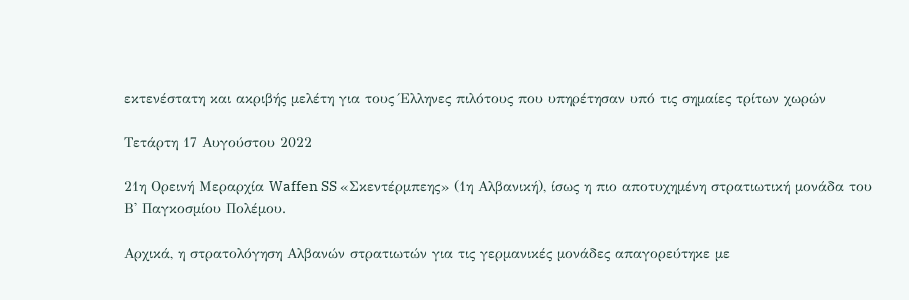εκτενέστατη και ακριβής μελέτη για τους Έλληνες πιλότους που υπηρέτησαν υπό τις σημαίες τρίτων χωρών

Τετάρτη 17 Αυγούστου 2022

21η Ορεινή Μεραρχία Waffen SS «Σκεντέρμπεης» (1η Αλβανική), ίσως η πιο αποτυχημένη στρατιωτική μονάδα του Β' Παγκοσμίου Πολέμου.

Αρχικά, η στρατολόγηση Αλβανών στρατιωτών για τις γερμανικές μονάδες απαγορεύτηκε με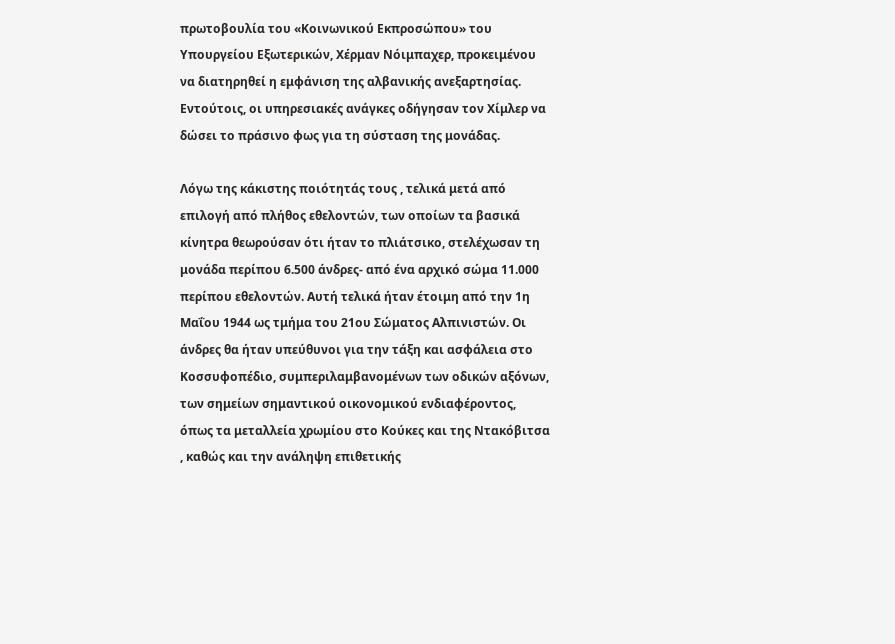πρωτοβουλία του «Κοινωνικού Εκπροσώπου» του Υπουργείου Εξωτερικών, Χέρμαν Νόιμπαχερ, προκειμένου να διατηρηθεί η εμφάνιση της αλβανικής ανεξαρτησίας. Εντούτοις, οι υπηρεσιακές ανάγκες οδήγησαν τον Χίμλερ να δώσει το πράσινο φως για τη σύσταση της μονάδας.

Λόγω της κάκιστης ποιότητάς τους , τελικά μετά από επιλογή από πλήθος εθελοντών, των οποίων τα βασικά κίνητρα θεωρούσαν ότι ήταν το πλιάτσικο, στελέχωσαν τη μονάδα περίπου 6.500 άνδρες- από ένα αρχικό σώμα 11.000 περίπου εθελοντών. Αυτή τελικά ήταν έτοιμη από την 1η Μαΐου 1944 ως τμήμα του 21ου Σώματος Αλπινιστών. Οι άνδρες θα ήταν υπεύθυνοι για την τάξη και ασφάλεια στο Κοσσυφοπέδιο, συμπεριλαμβανομένων των οδικών αξόνων, των σημείων σημαντικού οικονομικού ενδιαφέροντος, όπως τα μεταλλεία χρωμίου στο Κούκες και της Ντακόβιτσα , καθώς και την ανάληψη επιθετικής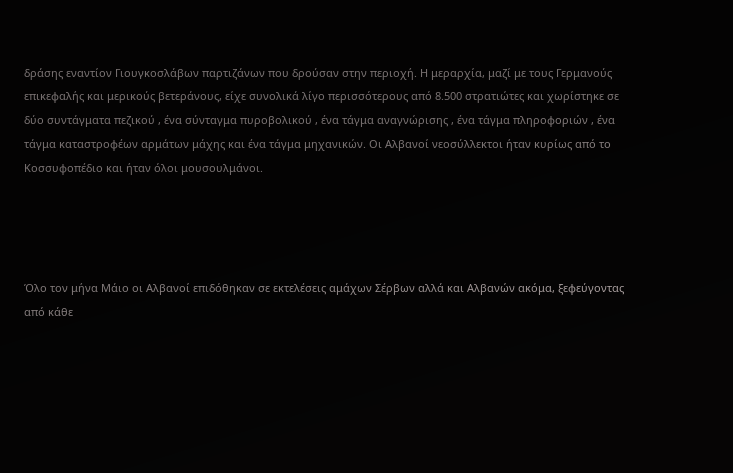δράσης εναντίον Γιουγκοσλάβων παρτιζάνων που δρούσαν στην περιοχή. Η μεραρχία, μαζί με τους Γερμανούς επικεφαλής και μερικούς βετεράνους, είχε συνολικά λίγο περισσότερους από 8.500 στρατιώτες και χωρίστηκε σε δύο συντάγματα πεζικού , ένα σύνταγμα πυροβολικού , ένα τάγμα αναγνώρισης , ένα τάγμα πληροφοριών , ένα τάγμα καταστροφέων αρμάτων μάχης και ένα τάγμα μηχανικών. Οι Αλβανοί νεοσύλλεκτοι ήταν κυρίως από το Κοσσυφοπέδιο και ήταν όλοι μουσουλμάνοι.




Όλο τον μήνα Μάιο οι Αλβανοί επιδόθηκαν σε εκτελέσεις αμάχων Σέρβων αλλά και Αλβανών ακόμα, ξεφεύγοντας από κάθε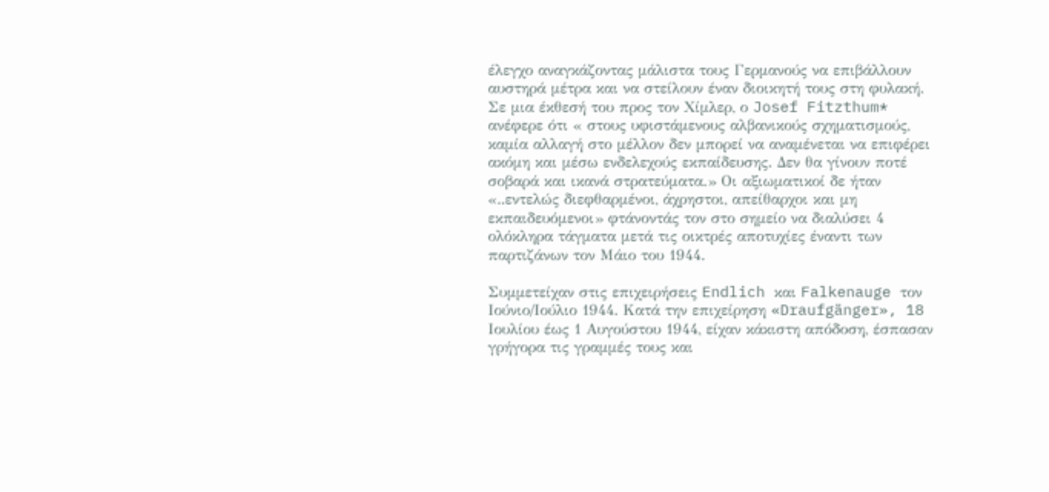έλεγχο αναγκάζοντας μάλιστα τους Γερμανούς να επιβάλλουν αυστηρά μέτρα και να στείλουν έναν διοικητή τους στη φυλακή. Σε μια έκθεσή του προς τον Χίμλερ, ο Josef Fitzthum* ανέφερε ότι « στους υφιστάμενους αλβανικούς σχηματισμούς, καμία αλλαγή στο μέλλον δεν μπορεί να αναμένεται να επιφέρει ακόμη και μέσω ενδελεχούς εκπαίδευσης. Δεν θα γίνουν ποτέ σοβαρά και ικανά στρατεύματα.» Οι αξιωματικοί δε ήταν «..εντελώς διεφθαρμένοι, άχρηστοι, απείθαρχοι και μη εκπαιδευόμενοι» φτάνοντάς τον στο σημείο να διαλύσει 4 ολόκληρα τάγματα μετά τις οικτρές αποτυχίες έναντι των παρτιζάνων τον Μάιο του 1944.

Συμμετείχαν στις επιχειρήσεις Endlich και Falkenauge τον Ιούνιο/Ιούλιο 1944. Κατά την επιχείρηση «Draufgänger», 18 Ιουλίου έως 1 Αυγούστου 1944, είχαν κάκιστη απόδοση, έσπασαν γρήγορα τις γραμμές τους και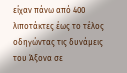είχαν πάνω από 400 λιποτάκτες έως το τέλος οδηγώντας τις δυνάμεις του Άξονα σε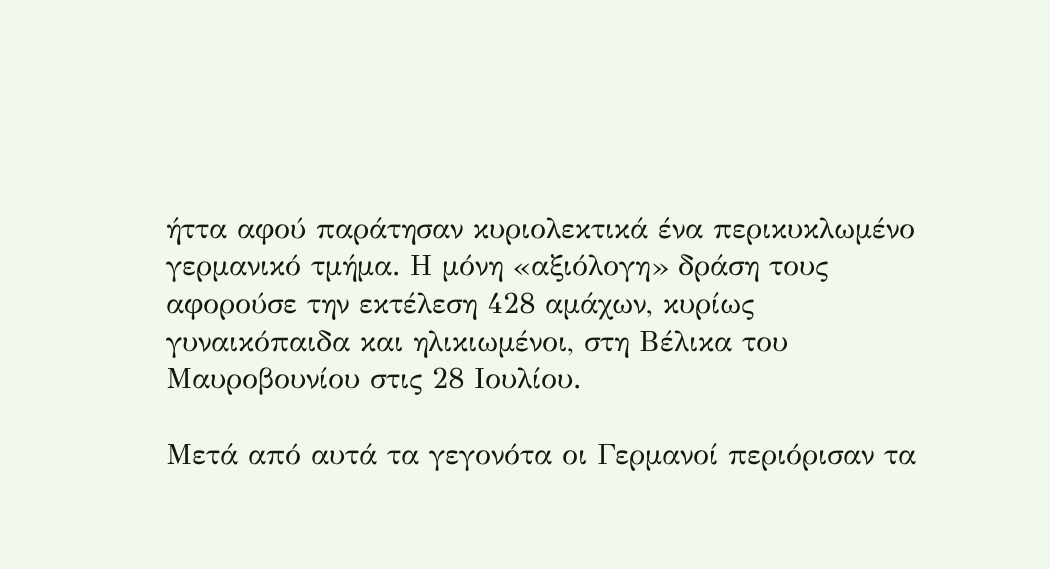ήττα αφού παράτησαν κυριολεκτικά ένα περικυκλωμένο γερμανικό τμήμα. Η μόνη «αξιόλογη» δράση τους αφορούσε την εκτέλεση 428 αμάχων, κυρίως γυναικόπαιδα και ηλικιωμένοι, στη Βέλικα του Μαυροβουνίου στις 28 Ιουλίου.

Μετά από αυτά τα γεγονότα οι Γερμανοί περιόρισαν τα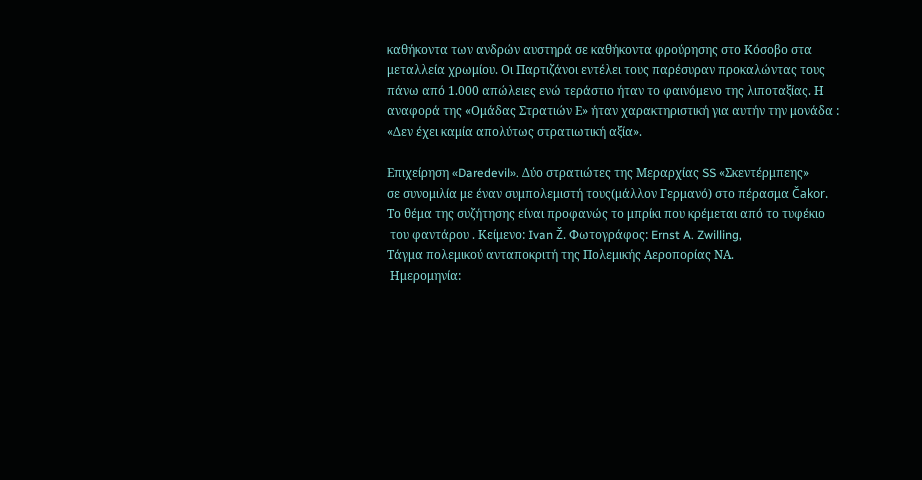καθήκοντα των ανδρών αυστηρά σε καθήκοντα φρούρησης στο Κόσοβο στα μεταλλεία χρωμίου. Οι Παρτιζάνοι εντέλει τους παρέσυραν προκαλώντας τους πάνω από 1.000 απώλειες ενώ τεράστιο ήταν το φαινόμενο της λιποταξίας. Η αναφορά της «Ομάδας Στρατιών Ε» ήταν χαρακτηριστική για αυτήν την μονάδα : «Δεν έχει καμία απολύτως στρατιωτική αξία».

Επιχείρηση «Daredevil». Δύο στρατιώτες της Μεραρχίας SS «Σκεντέρμπεης»
σε συνομιλία με έναν συμπολεμιστή τους(μάλλον Γερμανό) στο πέρασμα Čakor.
Το θέμα της συζήτησης είναι προφανώς το μπρίκι που κρέμεται από το τυφέκιο
 του φαντάρου . Κείμενο: Ivan Ž. Φωτογράφος: Ernst A. Zwilling,
Τάγμα πολεμικού ανταποκριτή της Πολεμικής Αεροπορίας ΝΑ.
 Ημερομηνία: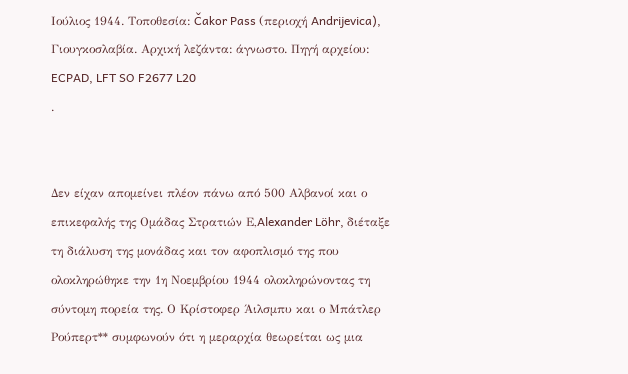Ιούλιος 1944. Τοποθεσία: Čakor Pass (περιοχή Andrijevica),
Γιουγκοσλαβία. Αρχική λεζάντα: άγνωστο. Πηγή αρχείου: ECPAD, LFT SO F2677 L20
.


Δεν είχαν απομείνει πλέον πάνω από 500 Αλβανοί και ο επικεφαλής της Ομάδας Στρατιών Ε,Alexander Löhr, διέταξε τη διάλυση της μονάδας και τον αφοπλισμό της που ολοκληρώθηκε την 1η Νοεμβρίου 1944 ολοκληρώνοντας τη σύντομη πορεία της. Ο Κρίστοφερ Άιλσμπυ και ο Μπάτλερ Ρούπερτ** συμφωνούν ότι η μεραρχία θεωρείται ως μια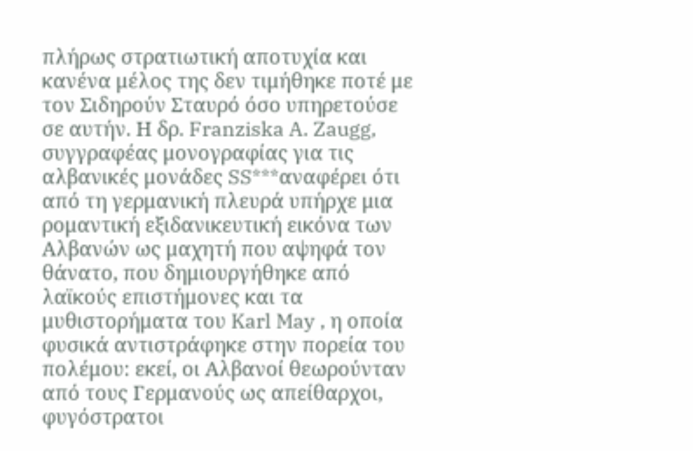πλήρως στρατιωτική αποτυχία και κανένα μέλος της δεν τιμήθηκε ποτέ με τον Σιδηρούν Σταυρό όσο υπηρετούσε σε αυτήν. Η δρ. Franziska A. Zaugg, συγγραφέας μονογραφίας για τις αλβανικές μονάδες SS***αναφέρει ότι από τη γερμανική πλευρά υπήρχε μια ρομαντική εξιδανικευτική εικόνα των Αλβανών ως μαχητή που αψηφά τον θάνατο, που δημιουργήθηκε από λαϊκούς επιστήμονες και τα μυθιστορήματα του Karl May , η οποία φυσικά αντιστράφηκε στην πορεία του πολέμου: εκεί, οι Αλβανοί θεωρούνταν από τους Γερμανούς ως απείθαρχοι, φυγόστρατοι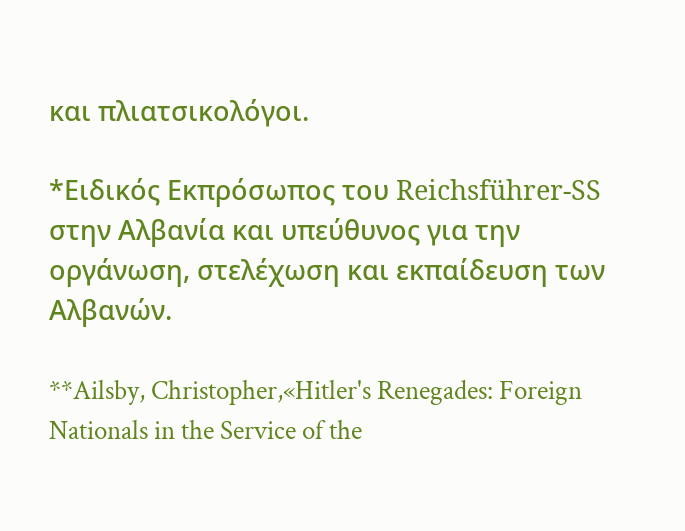και πλιατσικολόγοι.

*Ειδικός Εκπρόσωπος του Reichsführer-SS στην Αλβανία και υπεύθυνος για την οργάνωση, στελέχωση και εκπαίδευση των Αλβανών.

**Ailsby, Christopher,«Hitler's Renegades: Foreign Nationals in the Service of the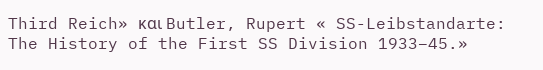Third Reich» και Butler, Rupert « SS-Leibstandarte: The History of the First SS Division 1933–45.»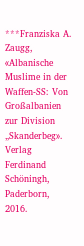***Franziska A. Zaugg, «Albanische Muslime in der Waffen-SS: Von Großalbanien zur Division „Skanderbeg». Verlag Ferdinand Schöningh, Paderborn, 2016.